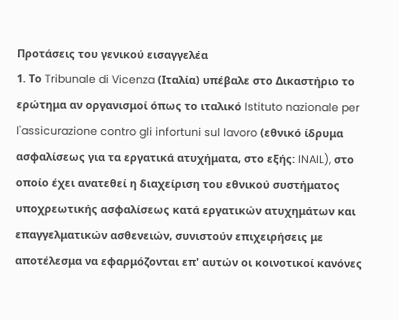Προτάσεις του γενικού εισαγγελέα
1. Το Tribunale di Vicenza (Ιταλία) υπέβαλε στο Δικαστήριο το ερώτημα αν οργανισμοί όπως το ιταλικό Istituto nazionale per l'assicurazione contro gli infortuni sul lavoro (εθνικό ίδρυμα ασφαλίσεως για τα εργατικά ατυχήματα, στο εξής: INAIL), στο οποίο έχει ανατεθεί η διαχείριση του εθνικού συστήματος υποχρεωτικής ασφαλίσεως κατά εργατικών ατυχημάτων και επαγγελματικών ασθενειών, συνιστούν επιχειρήσεις με αποτέλεσμα να εφαρμόζονται επ' αυτών οι κοινοτικοί κανόνες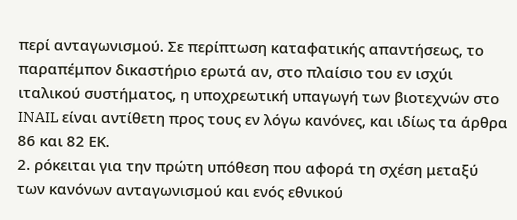περί ανταγωνισμού. Σε περίπτωση καταφατικής απαντήσεως, το παραπέμπον δικαστήριο ερωτά αν, στο πλαίσιο του εν ισχύι ιταλικού συστήματος, η υποχρεωτική υπαγωγή των βιοτεχνών στο INAIL είναι αντίθετη προς τους εν λόγω κανόνες, και ιδίως τα άρθρα 86 και 82 ΕΚ.
2. ρόκειται για την πρώτη υπόθεση που αφορά τη σχέση μεταξύ των κανόνων ανταγωνισμού και ενός εθνικού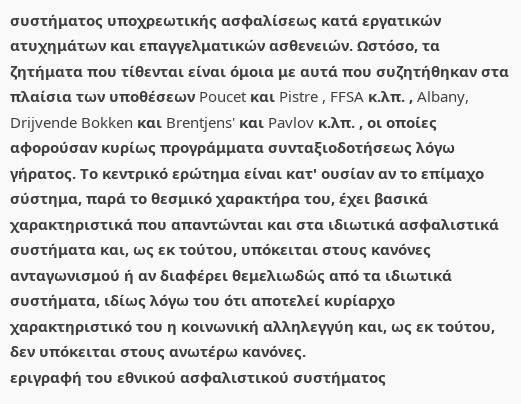συστήματος υποχρεωτικής ασφαλίσεως κατά εργατικών ατυχημάτων και επαγγελματικών ασθενειών. Ωστόσο, τα ζητήματα που τίθενται είναι όμοια με αυτά που συζητήθηκαν στα πλαίσια των υποθέσεων Poucet και Pistre , FFSA κ.λπ. , Albany, Drijvende Bokken και Brentjens' και Pavlov κ.λπ. , οι οποίες αφορούσαν κυρίως προγράμματα συνταξιοδοτήσεως λόγω γήρατος. Το κεντρικό ερώτημα είναι κατ' ουσίαν αν το επίμαχο σύστημα, παρά το θεσμικό χαρακτήρα του, έχει βασικά χαρακτηριστικά που απαντώνται και στα ιδιωτικά ασφαλιστικά συστήματα και, ως εκ τούτου, υπόκειται στους κανόνες ανταγωνισμού ή αν διαφέρει θεμελιωδώς από τα ιδιωτικά συστήματα, ιδίως λόγω του ότι αποτελεί κυρίαρχο χαρακτηριστικό του η κοινωνική αλληλεγγύη και, ως εκ τούτου, δεν υπόκειται στους ανωτέρω κανόνες.
εριγραφή του εθνικού ασφαλιστικού συστήματος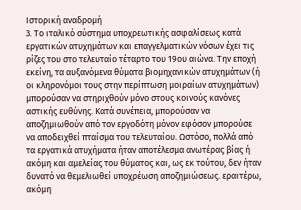Ιστορική αναδρομή
3. Το ιταλικό σύστημα υποχρεωτικής ασφαλίσεως κατά εργατικών ατυχημάτων και επαγγελματικών νόσων έχει τις ρίζες του στο τελευταίο τέταρτο του 19ου αιώνα. Την εποχή εκείνη, τα αυξανόμενα θύματα βιομηχανικών ατυχημάτων (ή οι κληρονόμοι τους στην περίπτωση μοιραίων ατυχημάτων) μπορούσαν να στηριχθούν μόνο στους κοινούς κανόνες αστικής ευθύνης. Κατά συνέπεια, μπορούσαν να αποζημιωθούν από τον εργοδότη μόνον εφόσον μπορούσε να αποδειχθεί πταίσμα του τελευταίου. Ωστόσο, πολλά από τα εργατικά ατυχήματα ήταν αποτέλεσμα ανωτέρας βίας ή ακόμη και αμελείας του θύματος και, ως εκ τούτου, δεν ήταν δυνατό να θεμελιωθεί υποχρέωση αποζημιώσεως. εραιτέρω, ακόμη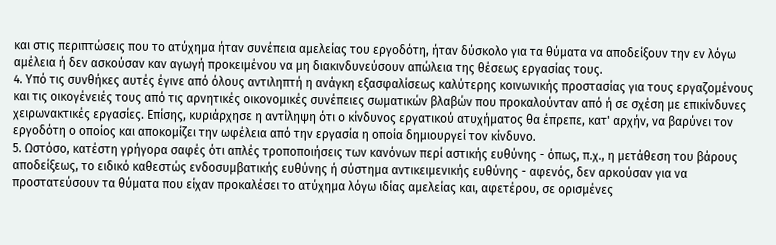και στις περιπτώσεις που το ατύχημα ήταν συνέπεια αμελείας του εργοδότη, ήταν δύσκολο για τα θύματα να αποδείξουν την εν λόγω αμέλεια ή δεν ασκούσαν καν αγωγή προκειμένου να μη διακινδυνεύσουν απώλεια της θέσεως εργασίας τους.
4. Υπό τις συνθήκες αυτές έγινε από όλους αντιληπτή η ανάγκη εξασφαλίσεως καλύτερης κοινωνικής προστασίας για τους εργαζομένους και τις οικογένειές τους από τις αρνητικές οικονομικές συνέπειες σωματικών βλαβών που προκαλούνταν από ή σε σχέση με επικίνδυνες χειρωνακτικές εργασίες. Επίσης, κυριάρχησε η αντίληψη ότι ο κίνδυνος εργατικού ατυχήματος θα έπρεπε, κατ' αρχήν, να βαρύνει τον εργοδότη ο οποίος και αποκομίζει την ωφέλεια από την εργασία η οποία δημιουργεί τον κίνδυνο.
5. Ωστόσο, κατέστη γρήγορα σαφές ότι απλές τροποποιήσεις των κανόνων περί αστικής ευθύνης - όπως, π.χ., η μετάθεση του βάρους αποδείξεως, το ειδικό καθεστώς ενδοσυμβατικής ευθύνης ή σύστημα αντικειμενικής ευθύνης - αφενός, δεν αρκούσαν για να προστατεύσουν τα θύματα που είχαν προκαλέσει το ατύχημα λόγω ιδίας αμελείας και, αφετέρου, σε ορισμένες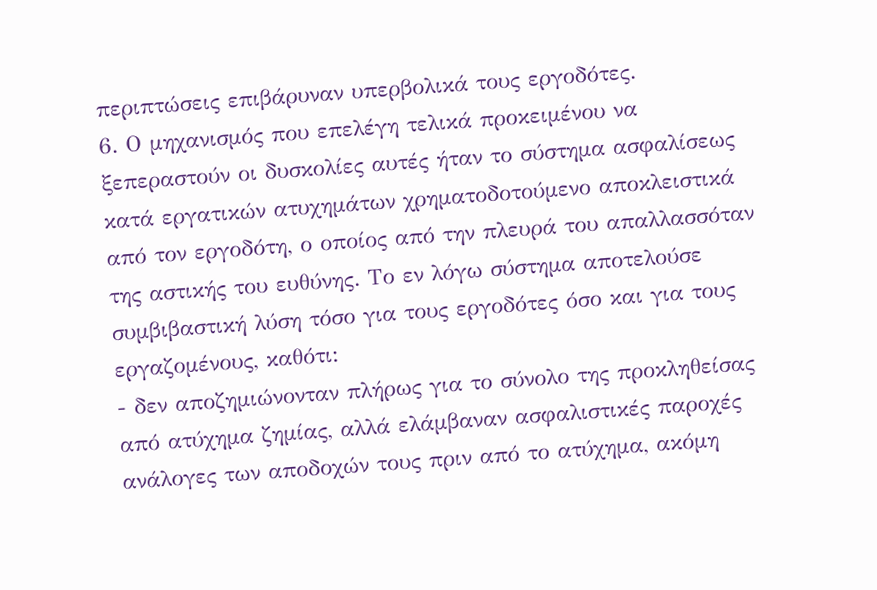περιπτώσεις επιβάρυναν υπερβολικά τους εργοδότες.
6. Ο μηχανισμός που επελέγη τελικά προκειμένου να ξεπεραστούν οι δυσκολίες αυτές ήταν το σύστημα ασφαλίσεως κατά εργατικών ατυχημάτων χρηματοδοτούμενο αποκλειστικά από τον εργοδότη, ο οποίος από την πλευρά του απαλλασσόταν της αστικής του ευθύνης. Το εν λόγω σύστημα αποτελούσε συμβιβαστική λύση τόσο για τους εργοδότες όσο και για τους εργαζομένους, καθότι:
- δεν αποζημιώνονταν πλήρως για το σύνολο της προκληθείσας από ατύχημα ζημίας, αλλά ελάμβαναν ασφαλιστικές παροχές ανάλογες των αποδοχών τους πριν από το ατύχημα, ακόμη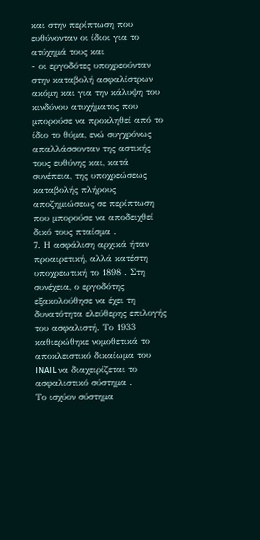και στην περίπτωση που ευθύνονταν οι ίδιοι για το ατύχημά τους και
- οι εργοδότες υποχρεούνταν στην καταβολή ασφαλίστρων ακόμη και για την κάλυψη του κινδύνου ατυχήματος που μπορούσε να προκληθεί από το ίδιο το θύμα, ενώ συγχρόνως απαλλάσσονταν της αστικής τους ευθύνης και, κατά συνέπεια, της υποχρεώσεως καταβολής πλήρους αποζημιώσεως σε περίπτωση που μπορούσε να αποδειχθεί δικό τους πταίσμα .
7. Η ασφάλιση αρχικά ήταν προαιρετική, αλλά κατέστη υποχρεωτική το 1898 . Στη συνέχεια, ο εργοδότης εξακολούθησε να έχει τη δυνατότητα ελεύθερης επιλογής του ασφαλιστή. Το 1933 καθιερώθηκε νομοθετικά το αποκλειστικό δικαίωμα του INAIL να διαχειρίζεται το ασφαλιστικό σύστημα .
Το ισχύον σύστημα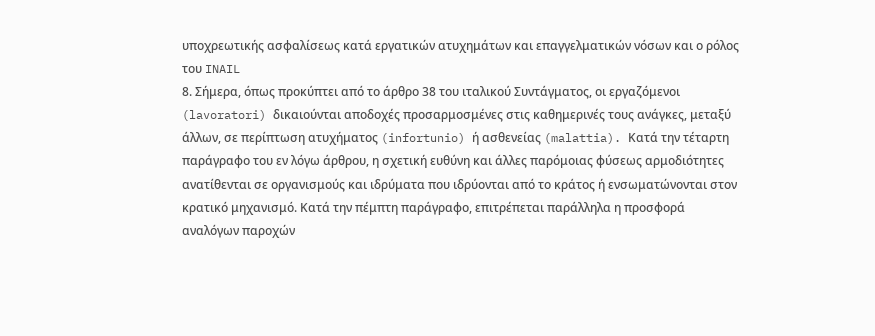υποχρεωτικής ασφαλίσεως κατά εργατικών ατυχημάτων και επαγγελματικών νόσων και ο ρόλος του INAIL
8. Σήμερα, όπως προκύπτει από το άρθρο 38 του ιταλικού Συντάγματος, οι εργαζόμενοι (lavoratori) δικαιούνται αποδοχές προσαρμοσμένες στις καθημερινές τους ανάγκες, μεταξύ άλλων, σε περίπτωση ατυχήματος (infortunio) ή ασθενείας (malattia). Κατά την τέταρτη παράγραφο του εν λόγω άρθρου, η σχετική ευθύνη και άλλες παρόμοιας φύσεως αρμοδιότητες ανατίθενται σε οργανισμούς και ιδρύματα που ιδρύονται από το κράτος ή ενσωματώνονται στον κρατικό μηχανισμό. Κατά την πέμπτη παράγραφο, επιτρέπεται παράλληλα η προσφορά αναλόγων παροχών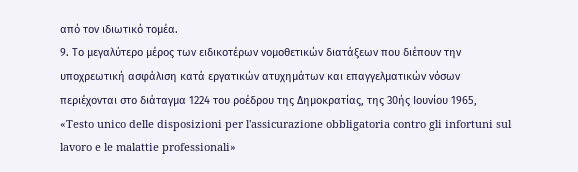από τον ιδιωτικό τομέα.
9. Το μεγαλύτερο μέρος των ειδικοτέρων νομοθετικών διατάξεων που διέπουν την υποχρεωτική ασφάλιση κατά εργατικών ατυχημάτων και επαγγελματικών νόσων περιέχονται στο διάταγμα 1224 του ροέδρου της Δημοκρατίας, της 30ής Ιουνίου 1965, «Testo unico delle disposizioni per l'assicurazione obbligatoria contro gli infortuni sul lavoro e le malattie professionali»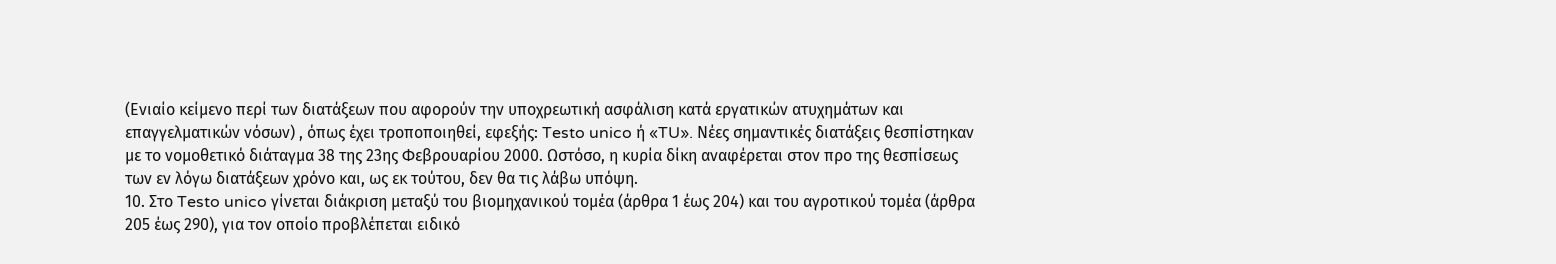(Ενιαίο κείμενο περί των διατάξεων που αφορούν την υποχρεωτική ασφάλιση κατά εργατικών ατυχημάτων και επαγγελματικών νόσων) , όπως έχει τροποποιηθεί, εφεξής: Testo unico ή «TU». Νέες σημαντικές διατάξεις θεσπίστηκαν με το νομοθετικό διάταγμα 38 της 23ης Φεβρουαρίου 2000. Ωστόσο, η κυρία δίκη αναφέρεται στον προ της θεσπίσεως των εν λόγω διατάξεων χρόνο και, ως εκ τούτου, δεν θα τις λάβω υπόψη.
10. Στο Testo unico γίνεται διάκριση μεταξύ του βιομηχανικού τομέα (άρθρα 1 έως 204) και του αγροτικού τομέα (άρθρα 205 έως 290), για τον οποίο προβλέπεται ειδικό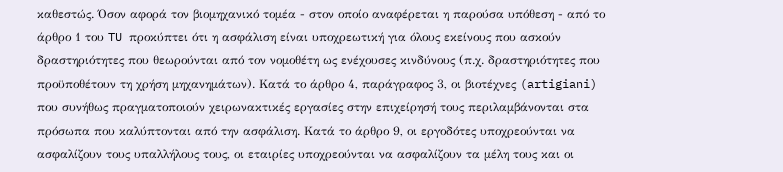καθεστώς. Όσον αφορά τον βιομηχανικό τομέα - στον οποίο αναφέρεται η παρούσα υπόθεση - από το άρθρο 1 του TU προκύπτει ότι η ασφάλιση είναι υποχρεωτική για όλους εκείνους που ασκούν δραστηριότητες που θεωρούνται από τον νομοθέτη ως ενέχουσες κινδύνους (π.χ. δραστηριότητες που προϋποθέτουν τη χρήση μηχανημάτων). Κατά το άρθρο 4, παράγραφος 3, οι βιοτέχνες (artigiani) που συνήθως πραγματοποιούν χειρωνακτικές εργασίες στην επιχείρησή τους περιλαμβάνονται στα πρόσωπα που καλύπτονται από την ασφάλιση. Κατά το άρθρο 9, οι εργοδότες υποχρεούνται να ασφαλίζουν τους υπαλλήλους τους, οι εταιρίες υποχρεούνται να ασφαλίζουν τα μέλη τους και οι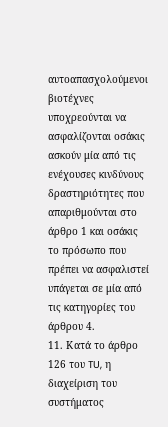αυτοαπασχολούμενοι βιοτέχνες υποχρεούνται να ασφαλίζονται οσάκις ασκούν μία από τις ενέχουσες κινδύνους δραστηριότητες που απαριθμούνται στο άρθρο 1 και οσάκις το πρόσωπο που πρέπει να ασφαλιστεί υπάγεται σε μία από τις κατηγορίες του άρθρου 4.
11. Κατά το άρθρο 126 του TU, η διαχείριση του συστήματος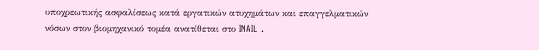υποχρεωτικής ασφαλίσεως κατά εργατικών ατυχημάτων και επαγγελματικών νόσων στον βιομηχανικό τομέα ανατίθεται στο INAIL .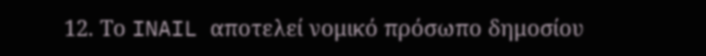12. Το INAIL αποτελεί νομικό πρόσωπο δημοσίου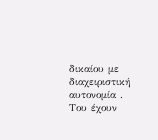δικαίου με διαχειριστική αυτονομία . Του έχουν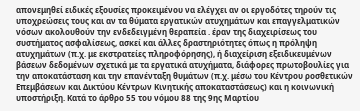απονεμηθεί ειδικές εξουσίες προκειμένου να ελέγχει αν οι εργοδότες τηρούν τις υποχρεώσεις τους και αν τα θύματα εργατικών ατυχημάτων και επαγγελματικών νόσων ακολουθούν την ενδεδειγμένη θεραπεία . έραν της διαχειρίσεως του συστήματος ασφαλίσεως, ασκεί και άλλες δραστηριότητες όπως η πρόληψη ατυχημάτων (π.χ. με εκστρατείες πληροφόρησης), ή διαχείριση εξειδικευμένων βάσεων δεδομένων σχετικά με τα εργατικά ατυχήματα, διάφορες πρωτοβουλίες για την αποκατάσταση και την επανένταξη θυμάτων (π.χ. μέσω του Κέντρου ροσθετικών Επεμβάσεων και Δικτύου Κέντρων Κινητικής αποκαταστάσεως) και η κοινωνική υποστήριξη. Κατά το άρθρο 55 του νόμου 88 της 9ης Μαρτίου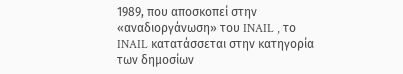1989, που αποσκοπεί στην «αναδιοργάνωση» του INAIL , το INAIL κατατάσσεται στην κατηγορία των δημοσίων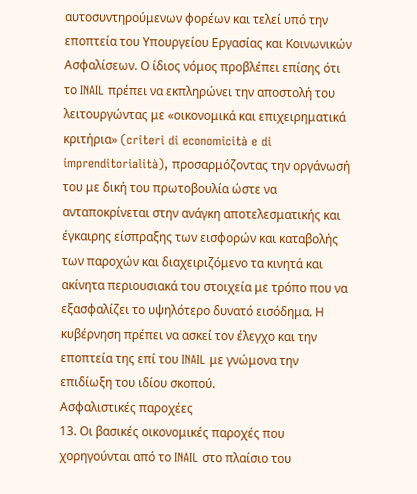αυτοσυντηρούμενων φορέων και τελεί υπό την εποπτεία του Υπουργείου Εργασίας και Κοινωνικών Ασφαλίσεων. Ο ίδιος νόμος προβλέπει επίσης ότι το INAIL πρέπει να εκπληρώνει την αποστολή του λειτουργώντας με «οικονομικά και επιχειρηματικά κριτήρια» (criteri di economicità e di imprenditorialità), προσαρμόζοντας την οργάνωσή του με δική του πρωτοβουλία ώστε να ανταποκρίνεται στην ανάγκη αποτελεσματικής και έγκαιρης είσπραξης των εισφορών και καταβολής των παροχών και διαχειριζόμενο τα κινητά και ακίνητα περιουσιακά του στοιχεία με τρόπο που να εξασφαλίζει το υψηλότερο δυνατό εισόδημα. Η κυβέρνηση πρέπει να ασκεί τον έλεγχο και την εποπτεία της επί του INAIL με γνώμονα την επιδίωξη του ιδίου σκοπού.
Ασφαλιστικές παροχέες
13. Οι βασικές οικονομικές παροχές που χορηγούνται από το INAIL στο πλαίσιο του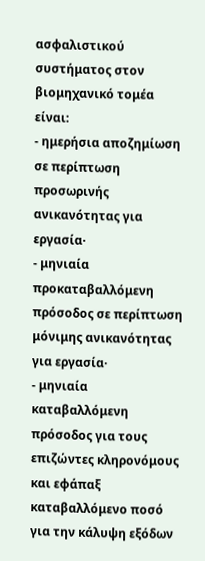ασφαλιστικού συστήματος στον βιομηχανικό τομέα είναι:
- ημερήσια αποζημίωση σε περίπτωση προσωρινής ανικανότητας για εργασία·
- μηνιαία προκαταβαλλόμενη πρόσοδος σε περίπτωση μόνιμης ανικανότητας για εργασία·
- μηνιαία καταβαλλόμενη πρόσοδος για τους επιζώντες κληρονόμους και εφάπαξ καταβαλλόμενο ποσό για την κάλυψη εξόδων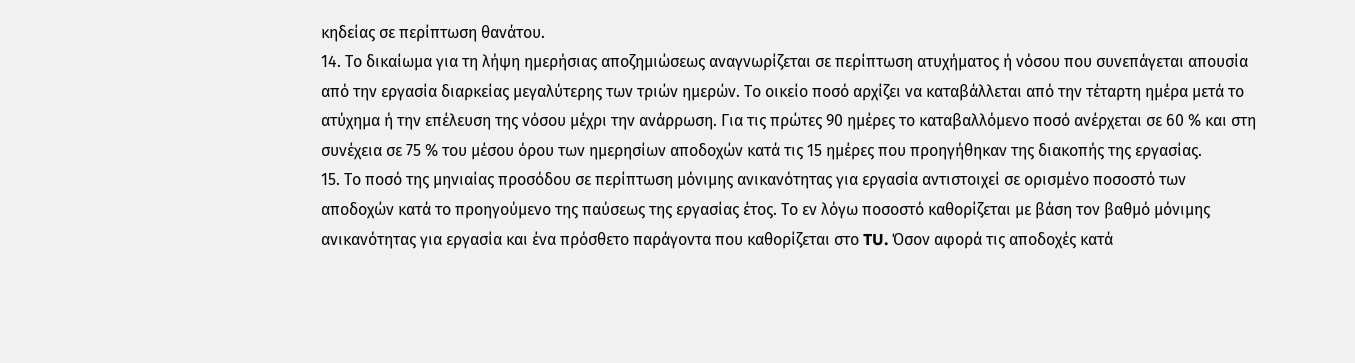κηδείας σε περίπτωση θανάτου.
14. Το δικαίωμα για τη λήψη ημερήσιας αποζημιώσεως αναγνωρίζεται σε περίπτωση ατυχήματος ή νόσου που συνεπάγεται απουσία από την εργασία διαρκείας μεγαλύτερης των τριών ημερών. Το οικείο ποσό αρχίζει να καταβάλλεται από την τέταρτη ημέρα μετά το ατύχημα ή την επέλευση της νόσου μέχρι την ανάρρωση. Για τις πρώτες 90 ημέρες το καταβαλλόμενο ποσό ανέρχεται σε 60 % και στη συνέχεια σε 75 % του μέσου όρου των ημερησίων αποδοχών κατά τις 15 ημέρες που προηγήθηκαν της διακοπής της εργασίας.
15. Το ποσό της μηνιαίας προσόδου σε περίπτωση μόνιμης ανικανότητας για εργασία αντιστοιχεί σε ορισμένο ποσοστό των αποδοχών κατά το προηγούμενο της παύσεως της εργασίας έτος. Το εν λόγω ποσοστό καθορίζεται με βάση τον βαθμό μόνιμης ανικανότητας για εργασία και ένα πρόσθετο παράγοντα που καθορίζεται στο TU. Όσον αφορά τις αποδοχές κατά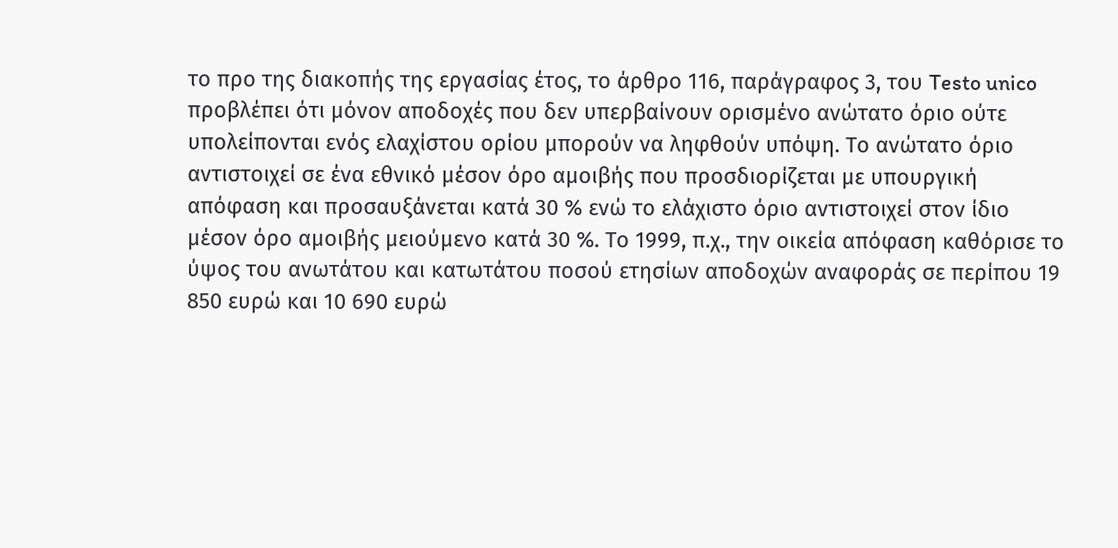το προ της διακοπής της εργασίας έτος, το άρθρο 116, παράγραφος 3, του Testo unico προβλέπει ότι μόνον αποδοχές που δεν υπερβαίνουν ορισμένο ανώτατο όριο ούτε υπολείπονται ενός ελαχίστου ορίου μπορούν να ληφθούν υπόψη. Το ανώτατο όριο αντιστοιχεί σε ένα εθνικό μέσον όρο αμοιβής που προσδιορίζεται με υπουργική απόφαση και προσαυξάνεται κατά 30 % ενώ το ελάχιστο όριο αντιστοιχεί στον ίδιο μέσον όρο αμοιβής μειούμενο κατά 30 %. Το 1999, π.χ., την οικεία απόφαση καθόρισε το ύψος του ανωτάτου και κατωτάτου ποσού ετησίων αποδοχών αναφοράς σε περίπου 19 850 ευρώ και 10 690 ευρώ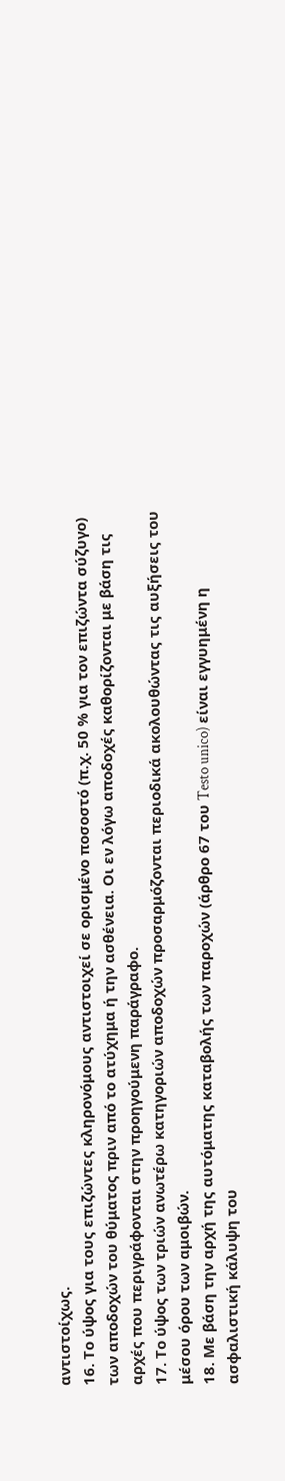αντιστοίχως.
16. Το ύψος για τους επιζώντες κληρονόμους αντιστοιχεί σε ορισμένο ποσοστό (π.χ. 50 % για τον επιζώντα σύζυγο) των αποδοχών του θύματος πριν από το ατύχημα ή την ασθένεια. Οι εν λόγω αποδοχές καθορίζονται με βάση τις αρχές που περιγράφονται στην προηγούμενη παράγραφο.
17. Το ύψος των τριών ανωτέρω κατηγοριών αποδοχών προσαρμόζονται περιοδικά ακολουθώντας τις αυξήσεις του μέσου όρου των αμοιβών.
18. Με βάση την αρχή της αυτόματης καταβολής των παροχών (άρθρο 67 του Testo unico) είναι εγγυημένη η ασφαλιστική κάλυψη του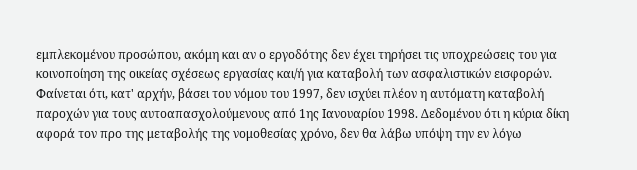εμπλεκομένου προσώπου, ακόμη και αν ο εργοδότης δεν έχει τηρήσει τις υποχρεώσεις του για κοινοποίηση της οικείας σχέσεως εργασίας και/ή για καταβολή των ασφαλιστικών εισφορών. Φαίνεται ότι, κατ' αρχήν, βάσει του νόμου του 1997, δεν ισχύει πλέον η αυτόματη καταβολή παροχών για τους αυτοαπασχολούμενους από 1ης Ιανουαρίου 1998. Δεδομένου ότι η κύρια δίκη αφορά τον προ της μεταβολής της νομοθεσίας χρόνο, δεν θα λάβω υπόψη την εν λόγω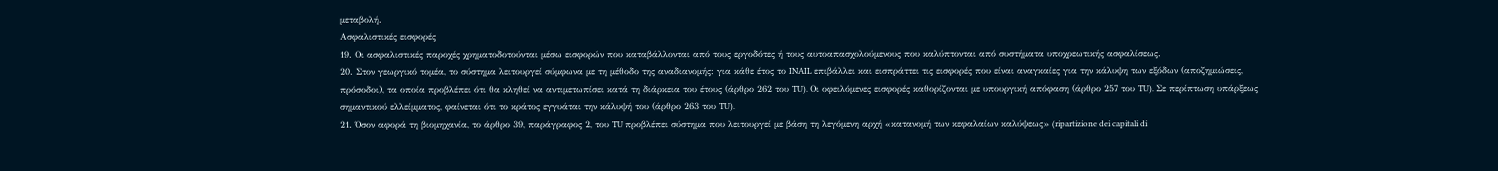μεταβολή.
Ασφαλιστικές εισφορές
19. Οι ασφαλιστικές παροχές χρηματοδοτούνται μέσω εισφορών που καταβάλλονται από τους εργοδότες ή τους αυτοαπασχολούμενους που καλύπτονται από συστήματα υποχρεωτικής ασφαλίσεως.
20. Στον γεωργικό τομέα, το σύστημα λειτουργεί σύμφωνα με τη μέθοδο της αναδιανομής: για κάθε έτος το INAIL επιβάλλει και εισπράττει τις εισφορές που είναι αναγκαίες για την κάλυψη των εξόδων (αποζημιώσεις, πρόσοδοι), τα οποία προβλέπει ότι θα κληθεί να αντιμετωπίσει κατά τη διάρκεια του έτους (άρθρο 262 του TU). Οι οφειλόμενες εισφορές καθορίζονται με υπουργική απόφαση (άρθρο 257 του TU). Σε περίπτωση υπάρξεως σημαντικού ελλείμματος, φαίνεται ότι το κράτος εγγυάται την κάλυψή του (άρθρο 263 του TU).
21. Όσον αφορά τη βιομηχανία, το άρθρο 39, παράγραφος 2, του TU προβλέπει σύστημα που λειτουργεί με βάση τη λεγόμενη αρχή «κατανομή των κεφαλαίων καλύψεως» (ripartizione dei capitali di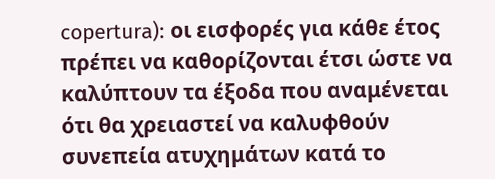copertura): οι εισφορές για κάθε έτος πρέπει να καθορίζονται έτσι ώστε να καλύπτουν τα έξοδα που αναμένεται ότι θα χρειαστεί να καλυφθούν συνεπεία ατυχημάτων κατά το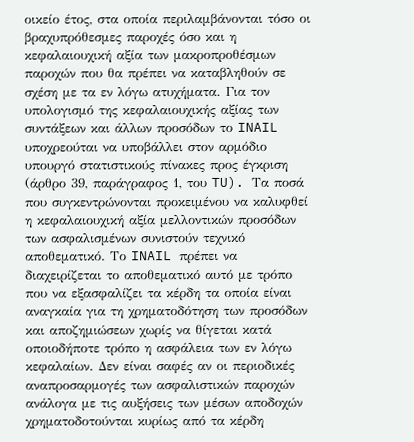οικείο έτος, στα οποία περιλαμβάνονται τόσο οι βραχυπρόθεσμες παροχές όσο και η κεφαλαιουχική αξία των μακροπροθέσμων παροχών που θα πρέπει να καταβληθούν σε σχέση με τα εν λόγω ατυχήματα. Για τον υπολογισμό της κεφαλαιουχικής αξίας των συντάξεων και άλλων προσόδων το INAIL υποχρεούται να υποβάλλει στον αρμόδιο υπουργό στατιστικούς πίνακες προς έγκριση (άρθρο 39, παράγραφος 1, του TU). Τα ποσά που συγκεντρώνονται προκειμένου να καλυφθεί η κεφαλαιουχική αξία μελλοντικών προσόδων των ασφαλισμένων συνιστούν τεχνικό αποθεματικό. Το INAIL πρέπει να διαχειρίζεται το αποθεματικό αυτό με τρόπο που να εξασφαλίζει τα κέρδη τα οποία είναι αναγκαία για τη χρηματοδότηση των προσόδων και αποζημιώσεων χωρίς να θίγεται κατά οποιοδήποτε τρόπο η ασφάλεια των εν λόγω κεφαλαίων. Δεν είναι σαφές αν οι περιοδικές αναπροσαρμογές των ασφαλιστικών παροχών ανάλογα με τις αυξήσεις των μέσων αποδοχών χρηματοδοτούνται κυρίως από τα κέρδη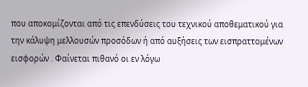που αποκομίζονται από τις επενδύσεις του τεχνικού αποθεματικού για την κάλυψη μελλουσών προσόδων ή από αυξήσεις των εισπραττομένων εισφορών . Φαίνεται πιθανό οι εν λόγω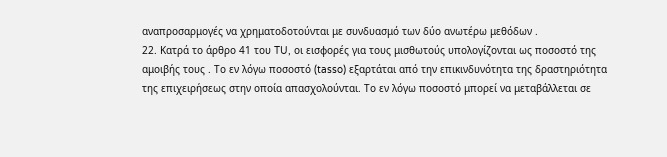αναπροσαρμογές να χρηματοδοτούνται με συνδυασμό των δύο ανωτέρω μεθόδων .
22. Κατρά το άρθρο 41 του TU, οι εισφορές για τους μισθωτούς υπολογίζονται ως ποσοστό της αμοιβής τους . Το εν λόγω ποσοστό (tasso) εξαρτάται από την επικινδυνότητα της δραστηριότητα της επιχειρήσεως στην οποία απασχολούνται. Το εν λόγω ποσοστό μπορεί να μεταβάλλεται σε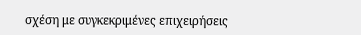σχέση με συγκεκριμένες επιχειρήσεις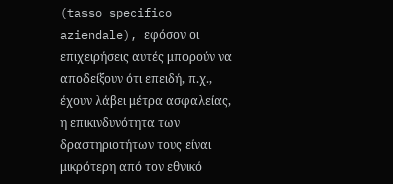(tasso specifico aziendale), εφόσον οι επιχειρήσεις αυτές μπορούν να αποδείξουν ότι επειδή, π.χ., έχουν λάβει μέτρα ασφαλείας, η επικινδυνότητα των δραστηριοτήτων τους είναι μικρότερη από τον εθνικό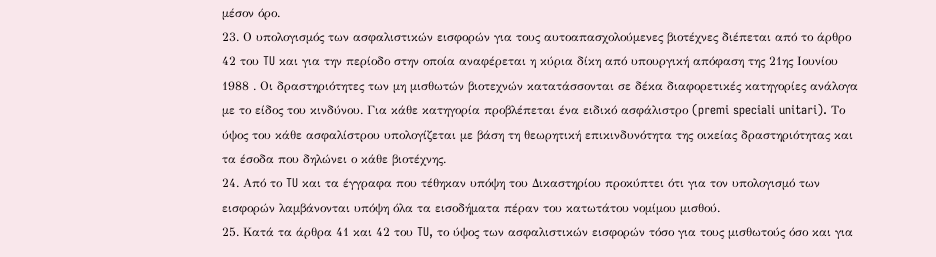μέσον όρο.
23. Ο υπολογισμός των ασφαλιστικών εισφορών για τους αυτοαπασχολούμενες βιοτέχνες διέπεται από το άρθρο 42 του TU και για την περίοδο στην οποία αναφέρεται η κύρια δίκη από υπουργική απόφαση της 21ης Ιουνίου 1988 . Οι δραστηριότητες των μη μισθωτών βιοτεχνών κατατάσσονται σε δέκα διαφορετικές κατηγορίες ανάλογα με το είδος του κινδύνου. Για κάθε κατηγορία προβλέπεται ένα ειδικό ασφάλιστρο (premi speciali unitari). Το ύψος του κάθε ασφαλίστρου υπολογίζεται με βάση τη θεωρητική επικινδυνότητα της οικείας δραστηριότητας και τα έσοδα που δηλώνει ο κάθε βιοτέχνης.
24. Από το TU και τα έγγραφα που τέθηκαν υπόψη του Δικαστηρίου προκύπτει ότι για τον υπολογισμό των εισφορών λαμβάνονται υπόψη όλα τα εισοδήματα πέραν του κατωτάτου νομίμου μισθού.
25. Κατά τα άρθρα 41 και 42 του TU, το ύψος των ασφαλιστικών εισφορών τόσο για τους μισθωτούς όσο και για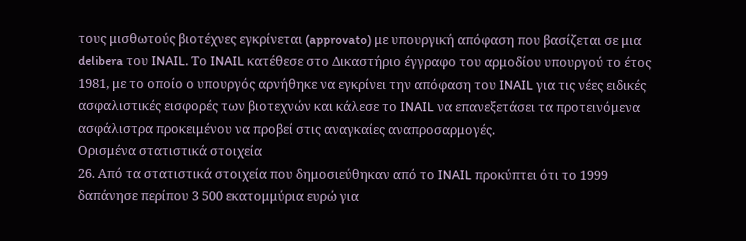τους μισθωτούς βιοτέχνες εγκρίνεται (approvato) με υπουργική απόφαση που βασίζεται σε μια delibera του INAIL. Το INAIL κατέθεσε στο Δικαστήριο έγγραφο του αρμοδίου υπουργού το έτος 1981, με το οποίο ο υπουργός αρνήθηκε να εγκρίνει την απόφαση του INAIL για τις νέες ειδικές ασφαλιστικές εισφορές των βιοτεχνών και κάλεσε το INAIL να επανεξετάσει τα προτεινόμενα ασφάλιστρα προκειμένου να προβεί στις αναγκαίες αναπροσαρμογές.
Ορισμένα στατιστικά στοιχεία
26. Από τα στατιστικά στοιχεία που δημοσιεύθηκαν από το INAIL προκύπτει ότι το 1999 δαπάνησε περίπου 3 500 εκατομμύρια ευρώ για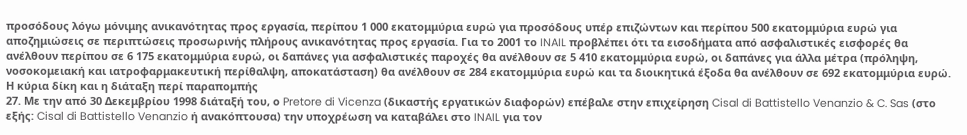προσόδους λόγω μόνιμης ανικανότητας προς εργασία, περίπου 1 000 εκατομμύρια ευρώ για προσόδους υπέρ επιζώντων και περίπου 500 εκατομμύρια ευρώ για αποζημιώσεις σε περιπτώσεις προσωρινής πλήρους ανικανότητας προς εργασία. Για το 2001 το INAIL προβλέπει ότι τα εισοδήματα από ασφαλιστικές εισφορές θα ανέλθουν περίπου σε 6 175 εκατομμύρια ευρώ, οι δαπάνες για ασφαλιστικές παροχές θα ανέλθουν σε 5 410 εκατομμύρια ευρώ, οι δαπάνες για άλλα μέτρα (πρόληψη, νοσοκομειακή και ιατροφαρμακευτική περίθαλψη, αποκατάσταση) θα ανέλθουν σε 284 εκατομμύρια ευρώ και τα διοικητικά έξοδα θα ανέλθουν σε 692 εκατομμύρια ευρώ.
Η κύρια δίκη και η διάταξη περί παραπομπής
27. Με την από 30 Δεκεμβρίου 1998 διάταξή του, ο Pretore di Vicenza (δικαστής εργατικών διαφορών) επέβαλε στην επιχείρηση Cisal di Battistello Venanzio & C. Sas (στο εξής: Cisal di Battistello Venanzio ή ανακόπτουσα) την υποχρέωση να καταβάλει στο INAIL για τον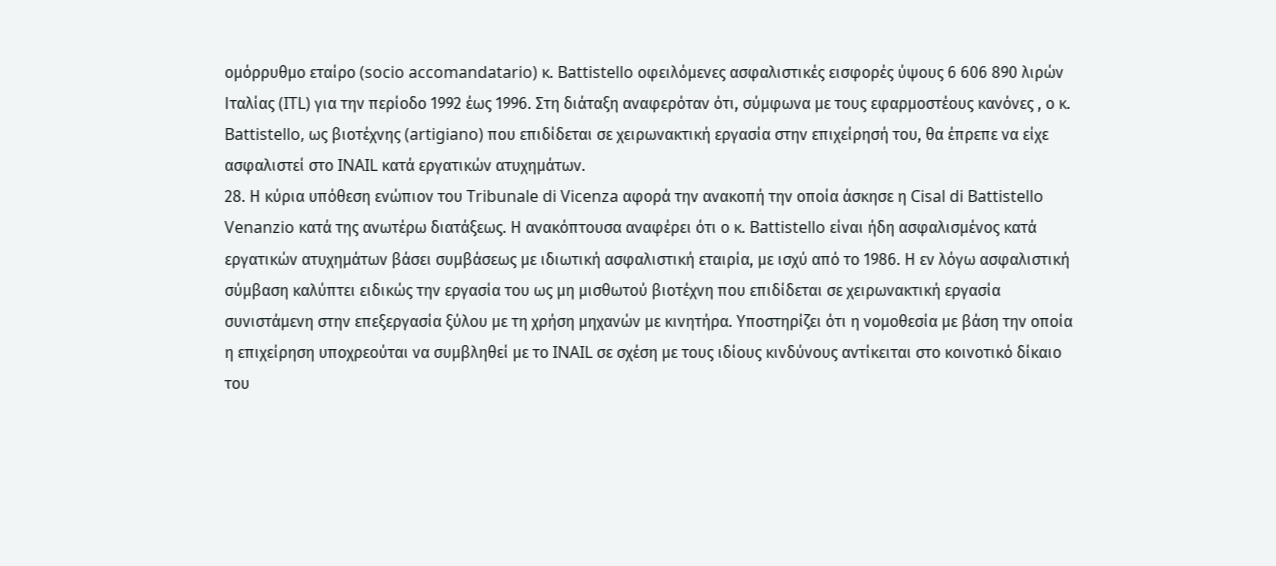ομόρρυθμο εταίρο (socio accomandatario) κ. Battistello οφειλόμενες ασφαλιστικές εισφορές ύψους 6 606 890 λιρών Ιταλίας (ITL) για την περίοδο 1992 έως 1996. Στη διάταξη αναφερόταν ότι, σύμφωνα με τους εφαρμοστέους κανόνες , ο κ. Battistello, ως βιοτέχνης (artigiano) που επιδίδεται σε χειρωνακτική εργασία στην επιχείρησή του, θα έπρεπε να είχε ασφαλιστεί στο INAIL κατά εργατικών ατυχημάτων.
28. Η κύρια υπόθεση ενώπιον του Tribunale di Vicenza αφορά την ανακοπή την οποία άσκησε η Cisal di Battistello Venanzio κατά της ανωτέρω διατάξεως. Η ανακόπτουσα αναφέρει ότι ο κ. Battistello είναι ήδη ασφαλισμένος κατά εργατικών ατυχημάτων βάσει συμβάσεως με ιδιωτική ασφαλιστική εταιρία, με ισχύ από το 1986. Η εν λόγω ασφαλιστική σύμβαση καλύπτει ειδικώς την εργασία του ως μη μισθωτού βιοτέχνη που επιδίδεται σε χειρωνακτική εργασία συνιστάμενη στην επεξεργασία ξύλου με τη χρήση μηχανών με κινητήρα. Υποστηρίζει ότι η νομοθεσία με βάση την οποία η επιχείρηση υποχρεούται να συμβληθεί με το INAIL σε σχέση με τους ιδίους κινδύνους αντίκειται στο κοινοτικό δίκαιο του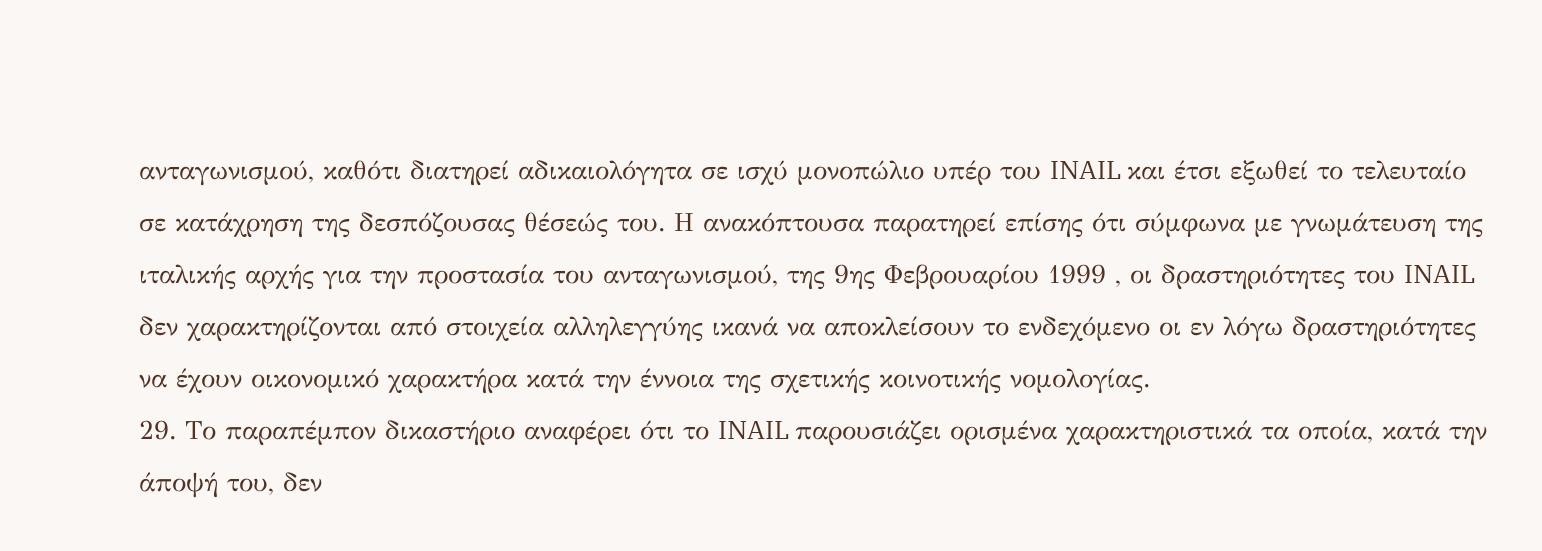ανταγωνισμού, καθότι διατηρεί αδικαιολόγητα σε ισχύ μονοπώλιο υπέρ του INAIL και έτσι εξωθεί το τελευταίο σε κατάχρηση της δεσπόζουσας θέσεώς του. Η ανακόπτουσα παρατηρεί επίσης ότι σύμφωνα με γνωμάτευση της ιταλικής αρχής για την προστασία του ανταγωνισμού, της 9ης Φεβρουαρίου 1999 , οι δραστηριότητες του INAIL δεν χαρακτηρίζονται από στοιχεία αλληλεγγύης ικανά να αποκλείσουν το ενδεχόμενο οι εν λόγω δραστηριότητες να έχουν οικονομικό χαρακτήρα κατά την έννοια της σχετικής κοινοτικής νομολογίας.
29. Το παραπέμπον δικαστήριο αναφέρει ότι το INAIL παρουσιάζει ορισμένα χαρακτηριστικά τα οποία, κατά την άποψή του, δεν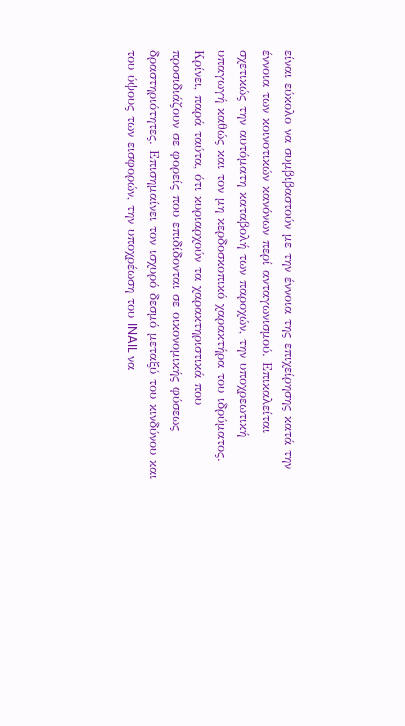είναι εύκολο να συμβιβαστούν με την έννοια της επιχείρησης κατά την έννοια των κοινοτικών κανόνων περί ανταγωνισμού. Επικαλείται σχετικώς την αυτόματη καταβολή των παροχών, την υποχρεωτική υπαγωγή καθώς και τον μη κερδοσκοπικό χαρακτήρα του ιδρύματος. Κρίνει, παρά ταύτα, ότι κυριαρχούν τα χαρακτηριστικά που προσιδιάζουν σε φορείς που επιδίδονται σε οικονομικής φύσεως δραστηριότητες. Επισημαίνει τον ισχυρό δεσμό μεταξύ του κινδύνου και του ύψους των εισφορών, την υποχρέωση του INAIL να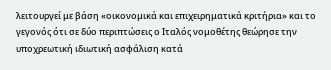λειτουργεί με βάση «οικονομικά και επιχειρηματικά κριτήρια» και το γεγονός ότι σε δύο περιπτώσεις ο Ιταλός νομοθέτης θεώρησε την υποχρεωτική ιδιωτική ασφάλιση κατά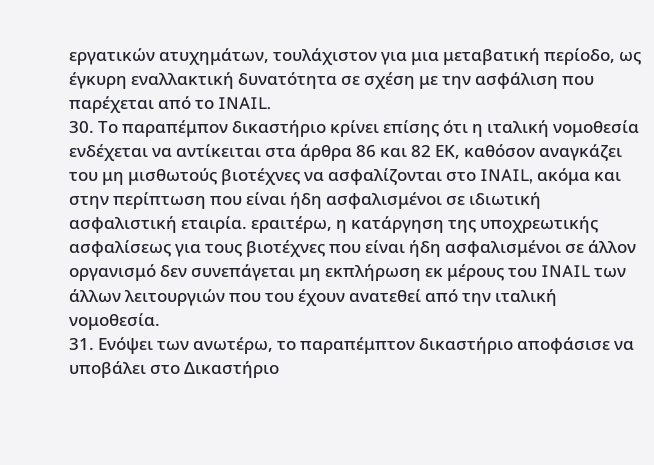εργατικών ατυχημάτων, τουλάχιστον για μια μεταβατική περίοδο, ως έγκυρη εναλλακτική δυνατότητα σε σχέση με την ασφάλιση που παρέχεται από το INAIL.
30. Το παραπέμπον δικαστήριο κρίνει επίσης ότι η ιταλική νομοθεσία ενδέχεται να αντίκειται στα άρθρα 86 και 82 ΕΚ, καθόσον αναγκάζει του μη μισθωτούς βιοτέχνες να ασφαλίζονται στο INAIL, ακόμα και στην περίπτωση που είναι ήδη ασφαλισμένοι σε ιδιωτική ασφαλιστική εταιρία. εραιτέρω, η κατάργηση της υποχρεωτικής ασφαλίσεως για τους βιοτέχνες που είναι ήδη ασφαλισμένοι σε άλλον οργανισμό δεν συνεπάγεται μη εκπλήρωση εκ μέρους του INAIL των άλλων λειτουργιών που του έχουν ανατεθεί από την ιταλική νομοθεσία.
31. Ενόψει των ανωτέρω, το παραπέμπτον δικαστήριο αποφάσισε να υποβάλει στο Δικαστήριο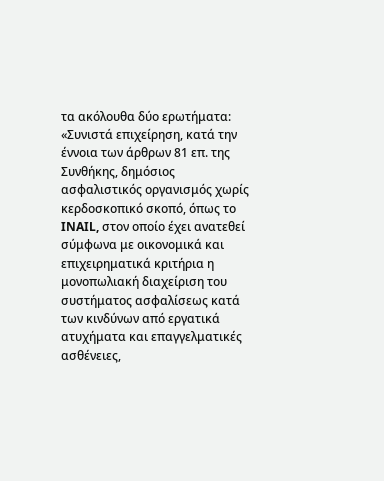τα ακόλουθα δύο ερωτήματα:
«Συνιστά επιχείρηση, κατά την έννοια των άρθρων 81 επ. της Συνθήκης, δημόσιος ασφαλιστικός οργανισμός χωρίς κερδοσκοπικό σκοπό, όπως το INAIL, στον οποίο έχει ανατεθεί σύμφωνα με οικονομικά και επιχειρηματικά κριτήρια η μονοπωλιακή διαχείριση του συστήματος ασφαλίσεως κατά των κινδύνων από εργατικά ατυχήματα και επαγγελματικές ασθένειες,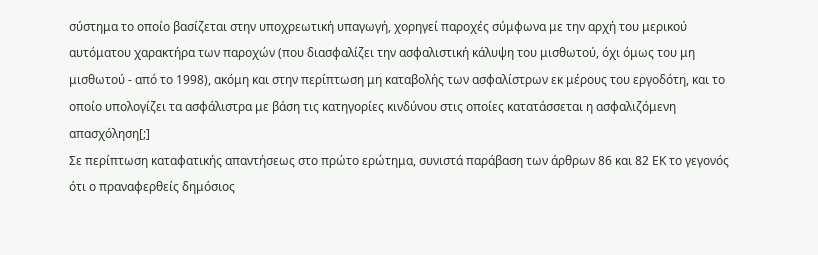σύστημα το οποίο βασίζεται στην υποχρεωτική υπαγωγή, χορηγεί παροχές σύμφωνα με την αρχή του μερικού αυτόματου χαρακτήρα των παροχών (που διασφαλίζει την ασφαλιστική κάλυψη του μισθωτού, όχι όμως του μη μισθωτού - από το 1998), ακόμη και στην περίπτωση μη καταβολής των ασφαλίστρων εκ μέρους του εργοδότη, και το οποίο υπολογίζει τα ασφάλιστρα με βάση τις κατηγορίες κινδύνου στις οποίες κατατάσσεται η ασφαλιζόμενη απασχόληση[;]
Σε περίπτωση καταφατικής απαντήσεως στο πρώτο ερώτημα, συνιστά παράβαση των άρθρων 86 και 82 ΕΚ το γεγονός ότι ο πραναφερθείς δημόσιος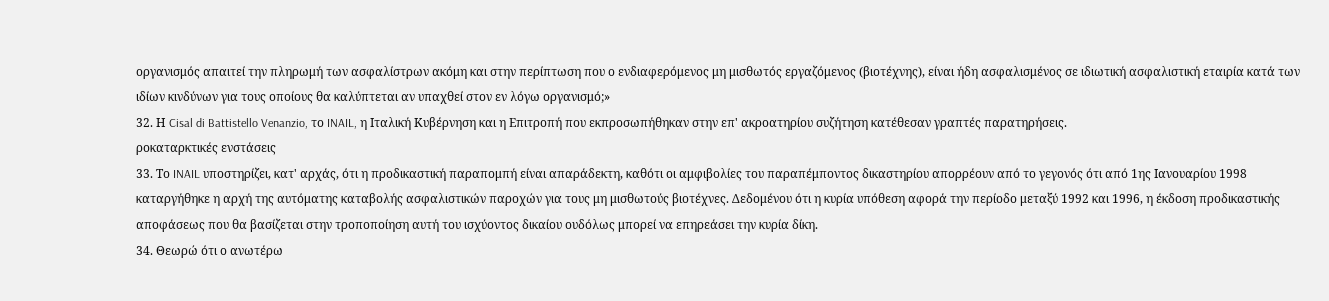οργανισμός απαιτεί την πληρωμή των ασφαλίστρων ακόμη και στην περίπτωση που ο ενδιαφερόμενος μη μισθωτός εργαζόμενος (βιοτέχνης), είναι ήδη ασφαλισμένος σε ιδιωτική ασφαλιστική εταιρία κατά των ιδίων κινδύνων για τους οποίους θα καλύπτεται αν υπαχθεί στον εν λόγω οργανισμό;»
32. Η Cisal di Battistello Venanzio, το INAIL, η Ιταλική Κυβέρνηση και η Επιτροπή που εκπροσωπήθηκαν στην επ' ακροατηρίου συζήτηση κατέθεσαν γραπτές παρατηρήσεις.
ροκαταρκτικές ενστάσεις
33. Το INAIL υποστηρίζει, κατ' αρχάς, ότι η προδικαστική παραπομπή είναι απαράδεκτη, καθότι οι αμφιβολίες του παραπέμποντος δικαστηρίου απορρέουν από το γεγονός ότι από 1ης Ιανουαρίου 1998 καταργήθηκε η αρχή της αυτόματης καταβολής ασφαλιστικών παροχών για τους μη μισθωτούς βιοτέχνες. Δεδομένου ότι η κυρία υπόθεση αφορά την περίοδο μεταξύ 1992 και 1996, η έκδοση προδικαστικής αποφάσεως που θα βασίζεται στην τροποποίηση αυτή του ισχύοντος δικαίου ουδόλως μπορεί να επηρεάσει την κυρία δίκη.
34. Θεωρώ ότι ο ανωτέρω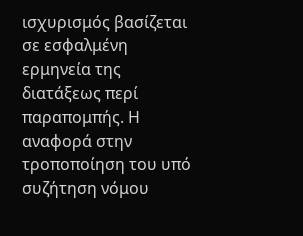ισχυρισμός βασίζεται σε εσφαλμένη ερμηνεία της διατάξεως περί παραπομπής. Η αναφορά στην τροποποίηση του υπό συζήτηση νόμου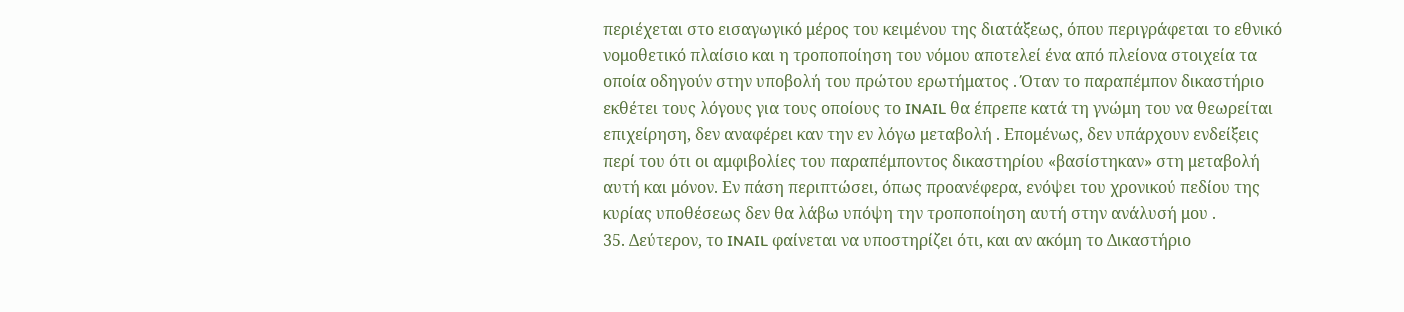περιέχεται στο εισαγωγικό μέρος του κειμένου της διατάξεως, όπου περιγράφεται το εθνικό νομοθετικό πλαίσιο και η τροποποίηση του νόμου αποτελεί ένα από πλείονα στοιχεία τα οποία οδηγούν στην υποβολή του πρώτου ερωτήματος . Όταν το παραπέμπον δικαστήριο εκθέτει τους λόγους για τους οποίους το INAIL θα έπρεπε κατά τη γνώμη του να θεωρείται επιχείρηση, δεν αναφέρει καν την εν λόγω μεταβολή . Επομένως, δεν υπάρχουν ενδείξεις περί του ότι οι αμφιβολίες του παραπέμποντος δικαστηρίου «βασίστηκαν» στη μεταβολή αυτή και μόνον. Εν πάση περιπτώσει, όπως προανέφερα, ενόψει του χρονικού πεδίου της κυρίας υποθέσεως δεν θα λάβω υπόψη την τροποποίηση αυτή στην ανάλυσή μου .
35. Δεύτερον, το INAIL φαίνεται να υποστηρίζει ότι, και αν ακόμη το Δικαστήριο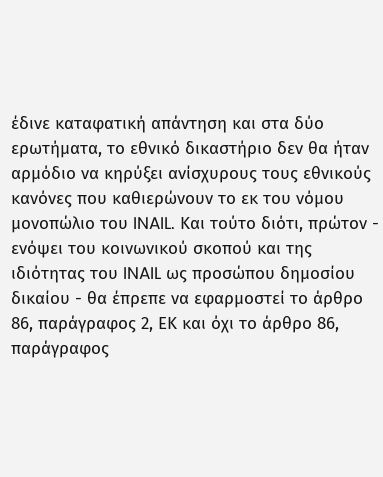έδινε καταφατική απάντηση και στα δύο ερωτήματα, το εθνικό δικαστήριο δεν θα ήταν αρμόδιο να κηρύξει ανίσχυρους τους εθνικούς κανόνες που καθιερώνουν το εκ του νόμου μονοπώλιο του INAIL. Και τούτο διότι, πρώτον - ενόψει του κοινωνικού σκοπού και της ιδιότητας του INAIL ως προσώπου δημοσίου δικαίου - θα έπρεπε να εφαρμοστεί το άρθρο 86, παράγραφος 2, ΕΚ και όχι το άρθρο 86, παράγραφος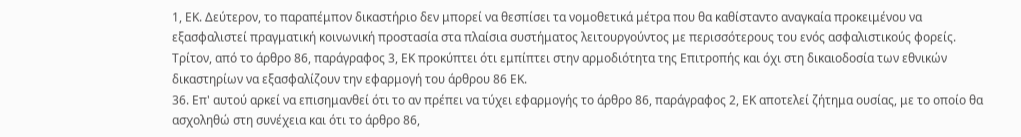1, ΕΚ. Δεύτερον, το παραπέμπον δικαστήριο δεν μπορεί να θεσπίσει τα νομοθετικά μέτρα που θα καθίσταντο αναγκαία προκειμένου να εξασφαλιστεί πραγματική κοινωνική προστασία στα πλαίσια συστήματος λειτουργούντος με περισσότερους του ενός ασφαλιστικούς φορείς. Τρίτον, από το άρθρο 86, παράγραφος 3, ΕΚ προκύπτει ότι εμπίπτει στην αρμοδιότητα της Επιτροπής και όχι στη δικαιοδοσία των εθνικών δικαστηρίων να εξασφαλίζουν την εφαρμογή του άρθρου 86 ΕΚ.
36. Επ' αυτού αρκεί να επισημανθεί ότι το αν πρέπει να τύχει εφαρμογής το άρθρο 86, παράγραφος 2, ΕΚ αποτελεί ζήτημα ουσίας, με το οποίο θα ασχοληθώ στη συνέχεια και ότι το άρθρο 86,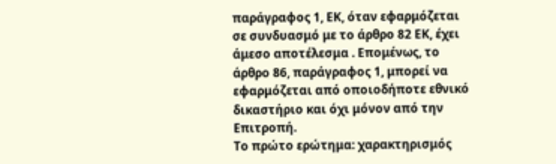παράγραφος 1, ΕΚ, όταν εφαρμόζεται σε συνδυασμό με το άρθρο 82 ΕΚ, έχει άμεσο αποτέλεσμα . Επομένως, το άρθρο 86, παράγραφος 1, μπορεί να εφαρμόζεται από οποιοδήποτε εθνικό δικαστήριο και όχι μόνον από την Επιτροπή.
Το πρώτο ερώτημα: χαρακτηρισμός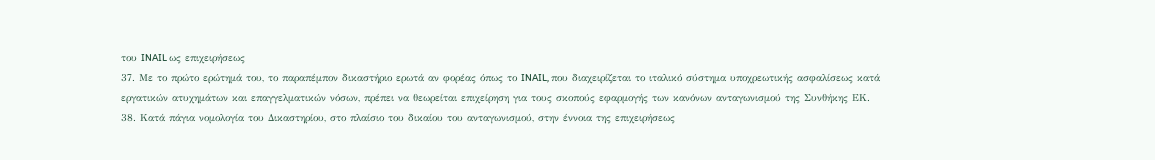του INAIL ως επιχειρήσεως
37. Με το πρώτο ερώτημά του, το παραπέμπον δικαστήριο ερωτά αν φορέας όπως το INAIL, που διαχειρίζεται το ιταλικό σύστημα υποχρεωτικής ασφαλίσεως κατά εργατικών ατυχημάτων και επαγγελματικών νόσων, πρέπει να θεωρείται επιχείρηση για τους σκοπούς εφαρμογής των κανόνων ανταγωνισμού της Συνθήκης ΕΚ.
38. Κατά πάγια νομολογία του Δικαστηρίου, στο πλαίσιο του δικαίου του ανταγωνισμού, στην έννοια της επιχειρήσεως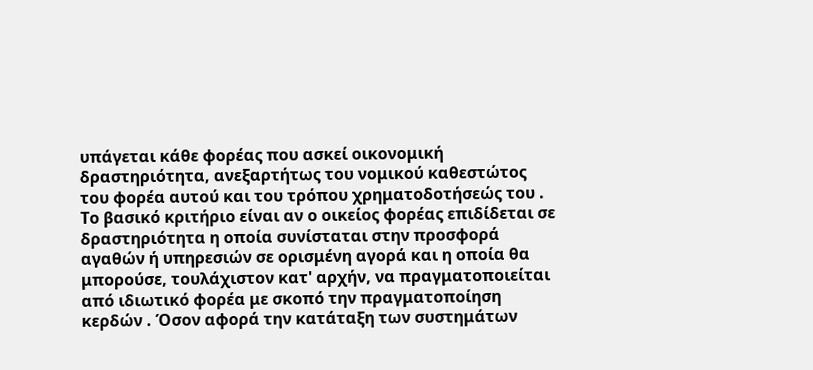υπάγεται κάθε φορέας που ασκεί οικονομική δραστηριότητα, ανεξαρτήτως του νομικού καθεστώτος του φορέα αυτού και του τρόπου χρηματοδοτήσεώς του . Το βασικό κριτήριο είναι αν ο οικείος φορέας επιδίδεται σε δραστηριότητα η οποία συνίσταται στην προσφορά αγαθών ή υπηρεσιών σε ορισμένη αγορά και η οποία θα μπορούσε, τουλάχιστον κατ' αρχήν, να πραγματοποιείται από ιδιωτικό φορέα με σκοπό την πραγματοποίηση κερδών . Όσον αφορά την κατάταξη των συστημάτων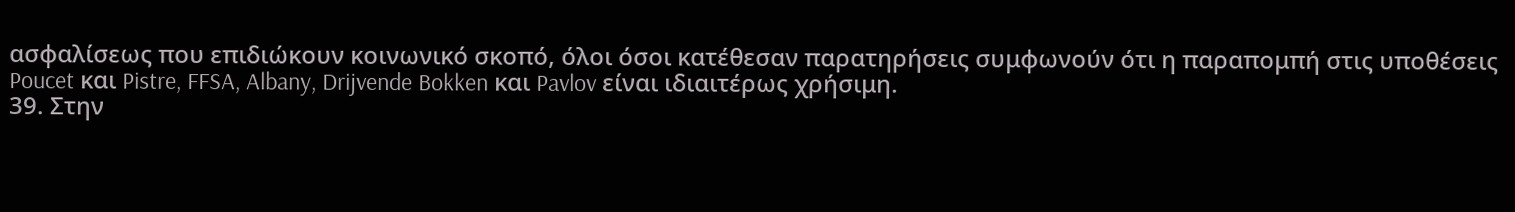ασφαλίσεως που επιδιώκουν κοινωνικό σκοπό, όλοι όσοι κατέθεσαν παρατηρήσεις συμφωνούν ότι η παραπομπή στις υποθέσεις Poucet και Pistre, FFSA, Albany, Drijvende Bokken και Pavlov είναι ιδιαιτέρως χρήσιμη.
39. Στην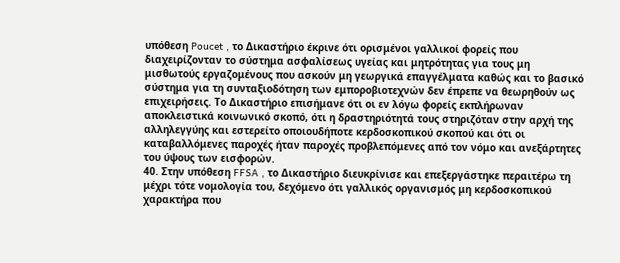υπόθεση Poucet , το Δικαστήριο έκρινε ότι ορισμένοι γαλλικοί φορείς που διαχειρίζονταν το σύστημα ασφαλίσεως υγείας και μητρότητας για τους μη μισθωτούς εργαζομένους που ασκούν μη γεωργικά επαγγέλματα καθώς και το βασικό σύστημα για τη συνταξιοδότηση των εμποροβιοτεχνών δεν έπρεπε να θεωρηθούν ως επιχειρήσεις. Το Δικαστήριο επισήμανε ότι οι εν λόγω φορείς εκπλήρωναν αποκλειστικά κοινωνικό σκοπό, ότι η δραστηριότητά τους στηριζόταν στην αρχή της αλληλεγγύης και εστερείτο οποιουδήποτε κερδοσκοπικού σκοπού και ότι οι καταβαλλόμενες παροχές ήταν παροχές προβλεπόμενες από τον νόμο και ανεξάρτητες του ύψους των εισφορών.
40. Στην υπόθεση FFSA , το Δικαστήριο διευκρίνισε και επεξεργάστηκε περαιτέρω τη μέχρι τότε νομολογία του, δεχόμενο ότι γαλλικός οργανισμός μη κερδοσκοπικού χαρακτήρα που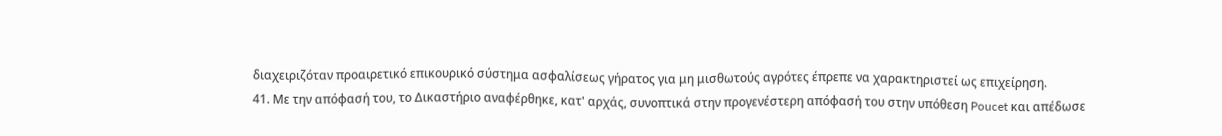διαχειριζόταν προαιρετικό επικουρικό σύστημα ασφαλίσεως γήρατος για μη μισθωτούς αγρότες έπρεπε να χαρακτηριστεί ως επιχείρηση.
41. Με την απόφασή του, το Δικαστήριο αναφέρθηκε, κατ' αρχάς, συνοπτικά στην προγενέστερη απόφασή του στην υπόθεση Poucet και απέδωσε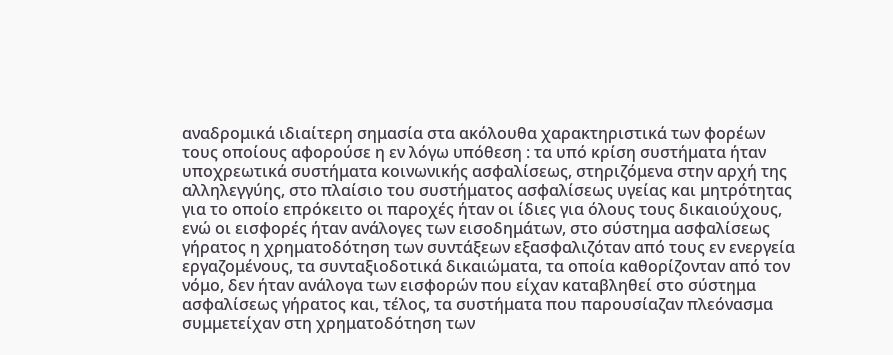αναδρομικά ιδιαίτερη σημασία στα ακόλουθα χαρακτηριστικά των φορέων τους οποίους αφορούσε η εν λόγω υπόθεση : τα υπό κρίση συστήματα ήταν υποχρεωτικά συστήματα κοινωνικής ασφαλίσεως, στηριζόμενα στην αρχή της αλληλεγγύης, στο πλαίσιο του συστήματος ασφαλίσεως υγείας και μητρότητας για το οποίο επρόκειτο οι παροχές ήταν οι ίδιες για όλους τους δικαιούχους, ενώ οι εισφορές ήταν ανάλογες των εισοδημάτων, στο σύστημα ασφαλίσεως γήρατος η χρηματοδότηση των συντάξεων εξασφαλιζόταν από τους εν ενεργεία εργαζομένους, τα συνταξιοδοτικά δικαιώματα, τα οποία καθορίζονταν από τον νόμο, δεν ήταν ανάλογα των εισφορών που είχαν καταβληθεί στο σύστημα ασφαλίσεως γήρατος και, τέλος, τα συστήματα που παρουσίαζαν πλεόνασμα συμμετείχαν στη χρηματοδότηση των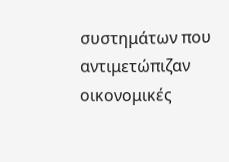συστημάτων που αντιμετώπιζαν οικονομικές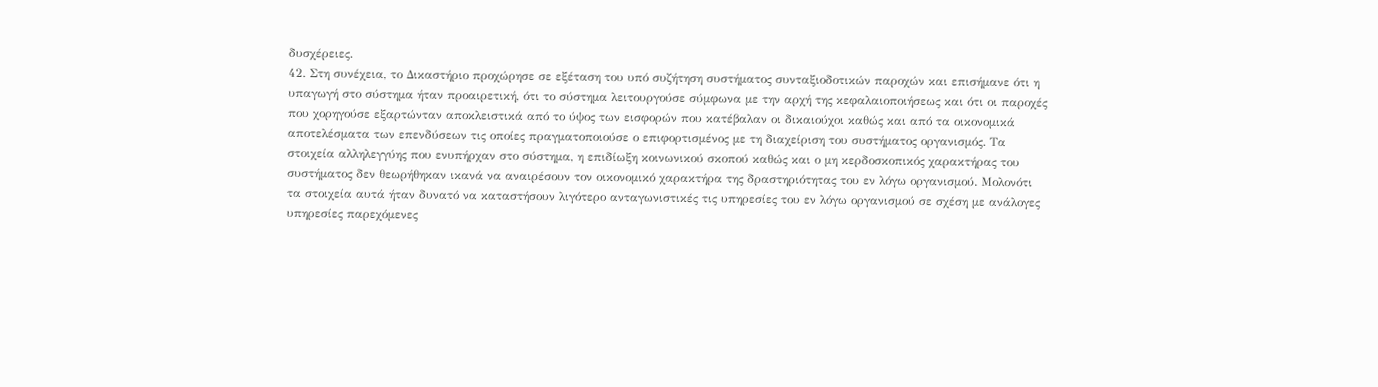δυσχέρειες.
42. Στη συνέχεια, το Δικαστήριο προχώρησε σε εξέταση του υπό συζήτηση συστήματος συνταξιοδοτικών παροχών και επισήμανε ότι η υπαγωγή στο σύστημα ήταν προαιρετική, ότι το σύστημα λειτουργούσε σύμφωνα με την αρχή της κεφαλαιοποιήσεως και ότι οι παροχές που χορηγούσε εξαρτώνταν αποκλειστικά από το ύψος των εισφορών που κατέβαλαν οι δικαιούχοι καθώς και από τα οικονομικά αποτελέσματα των επενδύσεων τις οποίες πραγματοποιούσε ο επιφορτισμένος με τη διαχείριση του συστήματος οργανισμός. Τα στοιχεία αλληλεγγύης που ενυπήρχαν στο σύστημα, η επιδίωξη κοινωνικού σκοπού καθώς και ο μη κερδοσκοπικός χαρακτήρας του συστήματος δεν θεωρήθηκαν ικανά να αναιρέσουν τον οικονομικό χαρακτήρα της δραστηριότητας του εν λόγω οργανισμού. Μολονότι τα στοιχεία αυτά ήταν δυνατό να καταστήσουν λιγότερο ανταγωνιστικές τις υπηρεσίες του εν λόγω οργανισμού σε σχέση με ανάλογες υπηρεσίες παρεχόμενες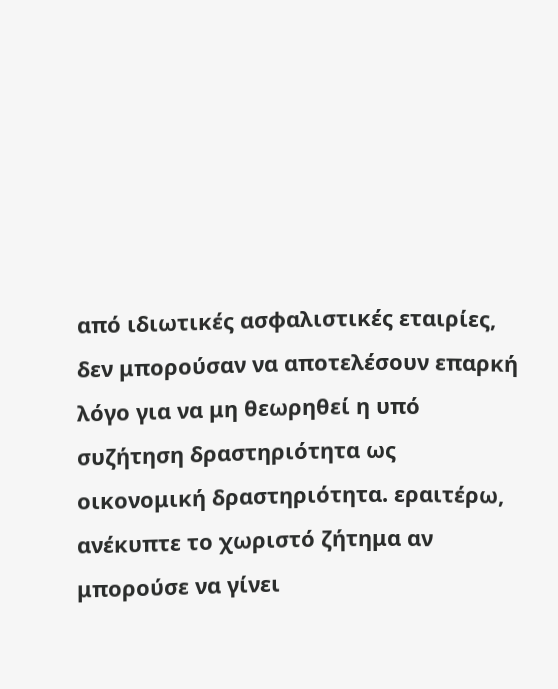από ιδιωτικές ασφαλιστικές εταιρίες, δεν μπορούσαν να αποτελέσουν επαρκή λόγο για να μη θεωρηθεί η υπό συζήτηση δραστηριότητα ως οικονομική δραστηριότητα. εραιτέρω, ανέκυπτε το χωριστό ζήτημα αν μπορούσε να γίνει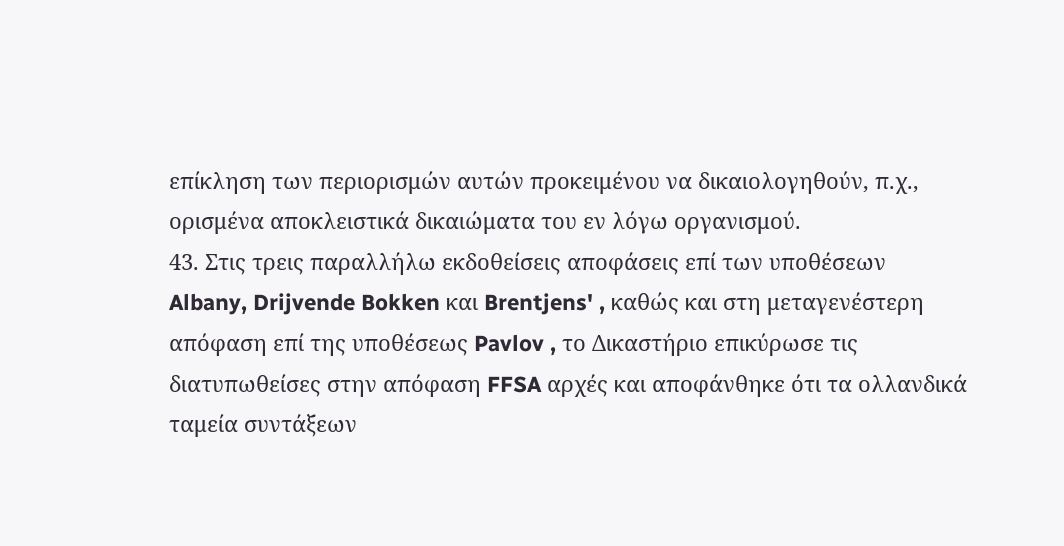επίκληση των περιορισμών αυτών προκειμένου να δικαιολογηθούν, π.χ., ορισμένα αποκλειστικά δικαιώματα του εν λόγω οργανισμού.
43. Στις τρεις παραλλήλω εκδοθείσεις αποφάσεις επί των υποθέσεων Albany, Drijvende Bokken και Brentjens' , καθώς και στη μεταγενέστερη απόφαση επί της υποθέσεως Pavlov , το Δικαστήριο επικύρωσε τις διατυπωθείσες στην απόφαση FFSA αρχές και αποφάνθηκε ότι τα ολλανδικά ταμεία συντάξεων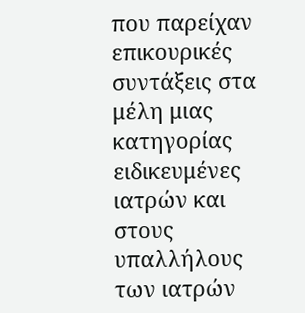που παρείχαν επικουρικές συντάξεις στα μέλη μιας κατηγορίας ειδικευμένες ιατρών και στους υπαλλήλους των ιατρών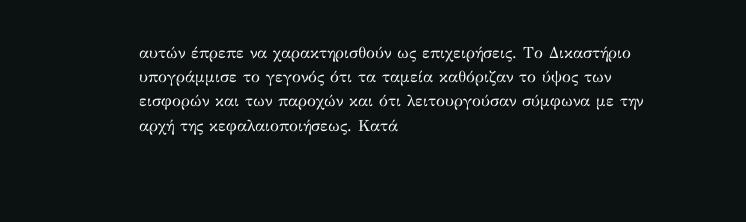αυτών έπρεπε να χαρακτηρισθούν ως επιχειρήσεις. Το Δικαστήριο υπογράμμισε το γεγονός ότι τα ταμεία καθόριζαν το ύψος των εισφορών και των παροχών και ότι λειτουργούσαν σύμφωνα με την αρχή της κεφαλαιοποιήσεως. Κατά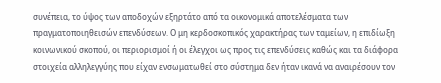συνέπεια, το ύψος των αποδοχών εξηρτάτο από τα οικονομικά αποτελέσματα των πραγματοποιηθεισών επενδύσεων. Ο μη κερδοσκοπικός χαρακτήρας των ταμείων, η επιδίωξη κοινωνικού σκοπού, οι περιορισμοί ή οι έλεγχοι ως προς τις επενδύσεις καθώς και τα διάφορα στοιχεία αλληλεγγύης που είχαν ενσωματωθεί στο σύστημα δεν ήταν ικανά να αναιρέσουν τον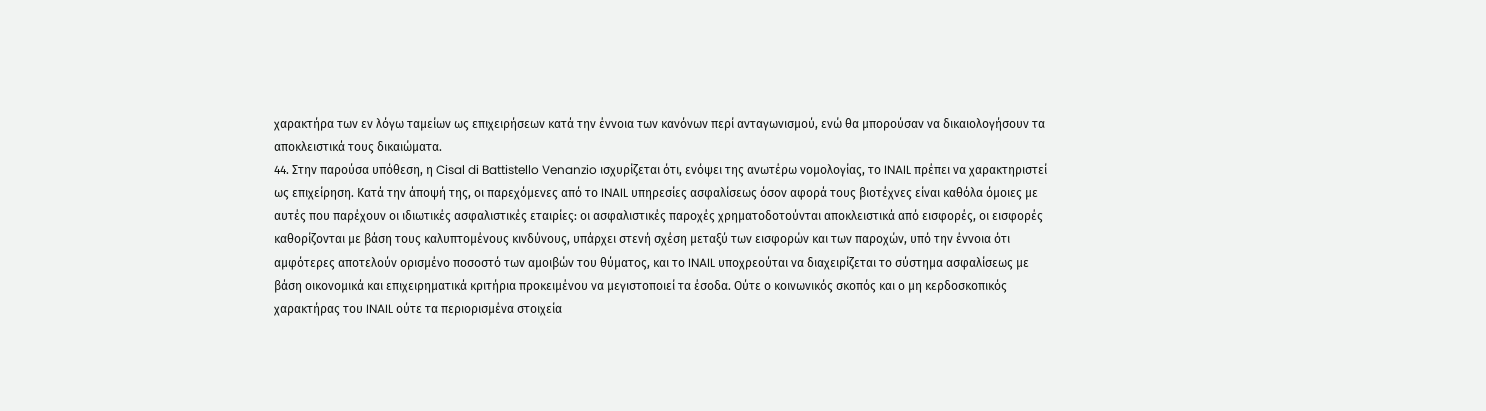χαρακτήρα των εν λόγω ταμείων ως επιχειρήσεων κατά την έννοια των κανόνων περί ανταγωνισμού, ενώ θα μπορούσαν να δικαιολογήσουν τα αποκλειστικά τους δικαιώματα.
44. Στην παρούσα υπόθεση, η Cisal di Battistello Venanzio ισχυρίζεται ότι, ενόψει της ανωτέρω νομολογίας, το INAIL πρέπει να χαρακτηριστεί ως επιχείρηση. Κατά την άποψή της, οι παρεχόμενες από το INAIL υπηρεσίες ασφαλίσεως όσον αφορά τους βιοτέχνες είναι καθόλα όμοιες με αυτές που παρέχουν οι ιδιωτικές ασφαλιστικές εταιρίες: οι ασφαλιστικές παροχές χρηματοδοτούνται αποκλειστικά από εισφορές, οι εισφορές καθορίζονται με βάση τους καλυπτομένους κινδύνους, υπάρχει στενή σχέση μεταξύ των εισφορών και των παροχών, υπό την έννοια ότι αμφότερες αποτελούν ορισμένο ποσοστό των αμοιβών του θύματος, και το INAIL υποχρεούται να διαχειρίζεται το σύστημα ασφαλίσεως με βάση οικονομικά και επιχειρηματικά κριτήρια προκειμένου να μεγιστοποιεί τα έσοδα. Ούτε ο κοινωνικός σκοπός και ο μη κερδοσκοπικός χαρακτήρας του INAIL ούτε τα περιορισμένα στοιχεία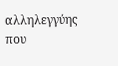αλληλεγγύης που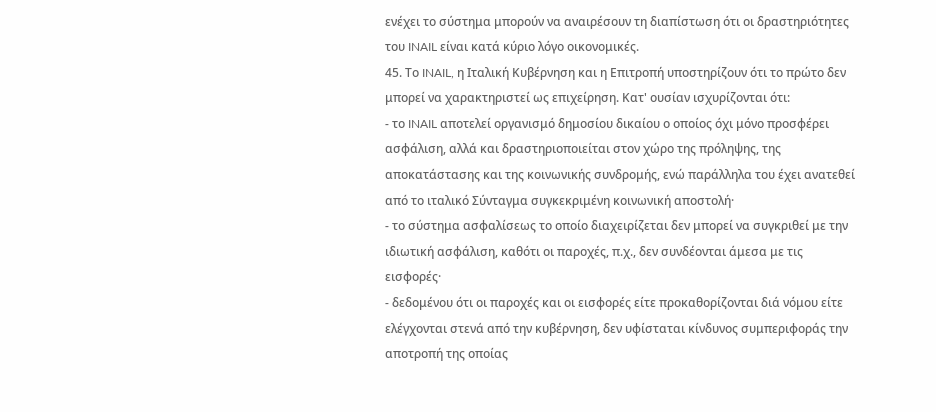ενέχει το σύστημα μπορούν να αναιρέσουν τη διαπίστωση ότι οι δραστηριότητες του INAIL είναι κατά κύριο λόγο οικονομικές.
45. Το INAIL, η Ιταλική Κυβέρνηση και η Επιτροπή υποστηρίζουν ότι το πρώτο δεν μπορεί να χαρακτηριστεί ως επιχείρηση. Κατ' ουσίαν ισχυρίζονται ότι:
- το INAIL αποτελεί οργανισμό δημοσίου δικαίου ο οποίος όχι μόνο προσφέρει ασφάλιση, αλλά και δραστηριοποιείται στον χώρο της πρόληψης, της αποκατάστασης και της κοινωνικής συνδρομής, ενώ παράλληλα του έχει ανατεθεί από το ιταλικό Σύνταγμα συγκεκριμένη κοινωνική αποστολή·
- το σύστημα ασφαλίσεως το οποίο διαχειρίζεται δεν μπορεί να συγκριθεί με την ιδιωτική ασφάλιση, καθότι οι παροχές, π.χ., δεν συνδέονται άμεσα με τις εισφορές·
- δεδομένου ότι οι παροχές και οι εισφορές είτε προκαθορίζονται διά νόμου είτε ελέγχονται στενά από την κυβέρνηση, δεν υφίσταται κίνδυνος συμπεριφοράς την αποτροπή της οποίας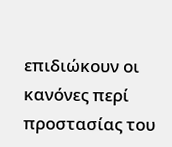επιδιώκουν οι κανόνες περί προστασίας του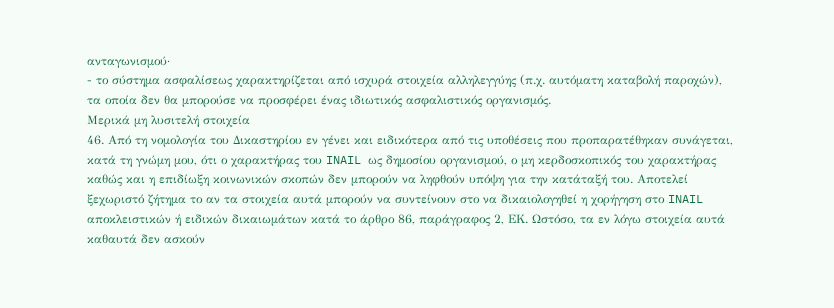ανταγωνισμού·
- το σύστημα ασφαλίσεως χαρακτηρίζεται από ισχυρά στοιχεία αλληλεγγύης (π.χ. αυτόματη καταβολή παροχών), τα οποία δεν θα μπορούσε να προσφέρει ένας ιδιωτικός ασφαλιστικός οργανισμός.
Μερικά μη λυσιτελή στοιχεία
46. Από τη νομολογία του Δικαστηρίου εν γένει και ειδικότερα από τις υποθέσεις που προπαρατέθηκαν συνάγεται, κατά τη γνώμη μου, ότι ο χαρακτήρας του INAIL ως δημοσίου οργανισμού, ο μη κερδοσκοπικός του χαρακτήρας καθώς και η επιδίωξη κοινωνικών σκοπών δεν μπορούν να ληφθούν υπόψη για την κατάταξή του. Αποτελεί ξεχωριστό ζήτημα το αν τα στοιχεία αυτά μπορούν να συντείνουν στο να δικαιολογηθεί η χορήγηση στο INAIL αποκλειστικών ή ειδικών δικαιωμάτων κατά το άρθρο 86, παράγραφος 2, ΕΚ. Ωστόσο, τα εν λόγω στοιχεία αυτά καθαυτά δεν ασκούν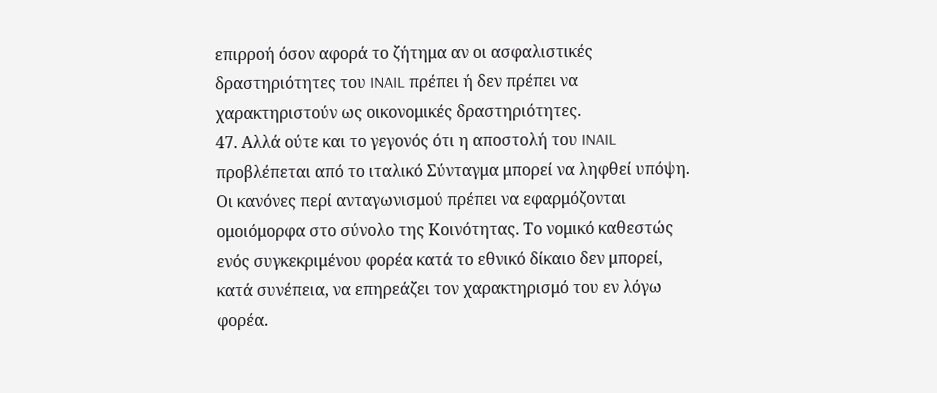επιρροή όσον αφορά το ζήτημα αν οι ασφαλιστικές δραστηριότητες του INAIL πρέπει ή δεν πρέπει να χαρακτηριστούν ως οικονομικές δραστηριότητες.
47. Αλλά ούτε και το γεγονός ότι η αποστολή του INAIL προβλέπεται από το ιταλικό Σύνταγμα μπορεί να ληφθεί υπόψη. Οι κανόνες περί ανταγωνισμού πρέπει να εφαρμόζονται ομοιόμορφα στο σύνολο της Κοινότητας. Το νομικό καθεστώς ενός συγκεκριμένου φορέα κατά το εθνικό δίκαιο δεν μπορεί, κατά συνέπεια, να επηρεάζει τον χαρακτηρισμό του εν λόγω φορέα.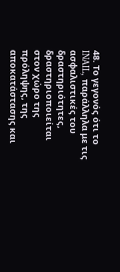48. Το γεγονός ότι το INAIL, παράλληλα με τις ασφαλιστικές του δραστηριότητες, δραστηριοποιείται στον χώρο της πρόληψης, της αποκατάστασης και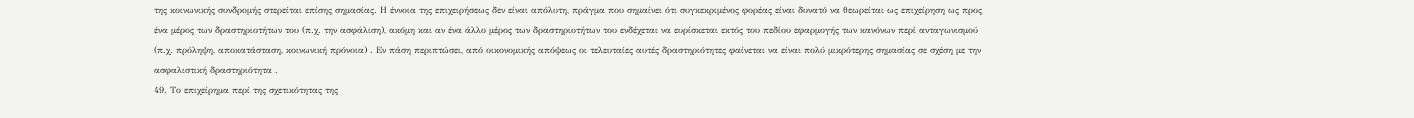της κοινωνικής συνδρομής στερείται επίσης σημασίας. Η έννοια της επιχειρήσεως δεν είναι απόλυτη, πράγμα που σημαίνει ότι συγκεκριμένος φορέας είναι δυνατό να θεωρείται ως επιχείρηση ως προς ένα μέρος των δραστηριοτήτων του (π.χ. την ασφάλιση), ακόμη και αν ένα άλλο μέρος των δραστηριοτήτων του ενδέχεται να ευρίσκεται εκτός του πεδίου εφαρμογής των κανόνων περί ανταγωνισμού (π.χ. πρόληψη, αποκατάσταση, κοινωνική πρόνοια) . Εν πάση περιπτώσει, από οικονομικής απόψεως οι τελευταίες αυτές δραστηριότητες φαίνεται να είναι πολύ μικρότερης σημασίας σε σχέση με την ασφαλιστική δραστηριότητα .
49. Το επιχείρημα περί της σχετικότητας της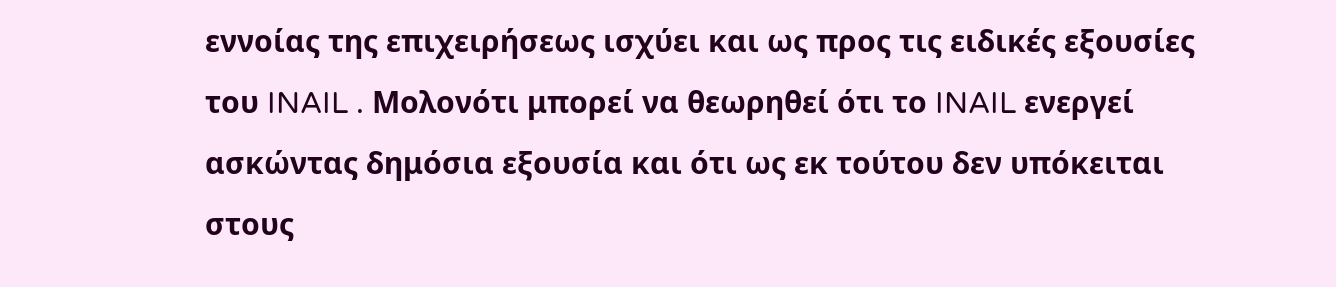εννοίας της επιχειρήσεως ισχύει και ως προς τις ειδικές εξουσίες του INAIL . Μολονότι μπορεί να θεωρηθεί ότι το INAIL ενεργεί ασκώντας δημόσια εξουσία και ότι ως εκ τούτου δεν υπόκειται στους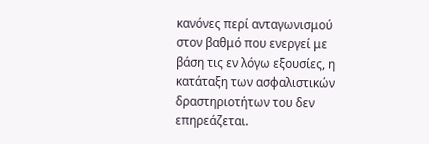κανόνες περί ανταγωνισμού στον βαθμό που ενεργεί με βάση τις εν λόγω εξουσίες, η κατάταξη των ασφαλιστικών δραστηριοτήτων του δεν επηρεάζεται.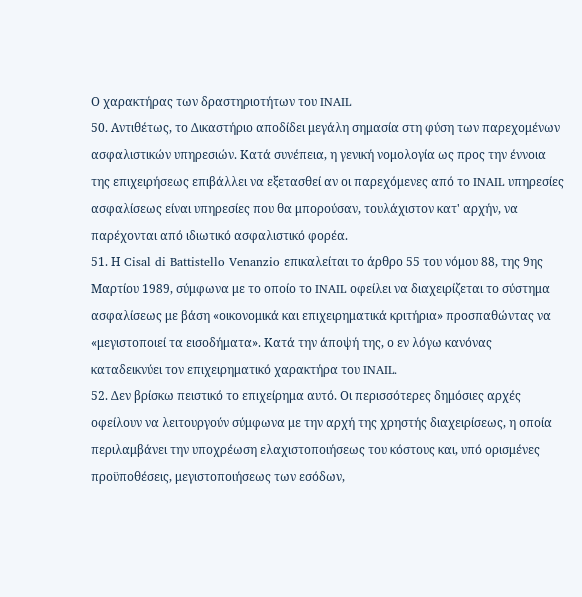Ο χαρακτήρας των δραστηριοτήτων του INAIL
50. Αντιθέτως, το Δικαστήριο αποδίδει μεγάλη σημασία στη φύση των παρεχομένων ασφαλιστικών υπηρεσιών. Κατά συνέπεια, η γενική νομολογία ως προς την έννοια της επιχειρήσεως επιβάλλει να εξετασθεί αν οι παρεχόμενες από το INAIL υπηρεσίες ασφαλίσεως είναι υπηρεσίες που θα μπορούσαν, τουλάχιστον κατ' αρχήν, να παρέχονται από ιδιωτικό ασφαλιστικό φορέα.
51. Η Cisal di Battistello Venanzio επικαλείται το άρθρο 55 του νόμου 88, της 9ης Μαρτίου 1989, σύμφωνα με το οποίο το INAIL οφείλει να διαχειρίζεται το σύστημα ασφαλίσεως με βάση «οικονομικά και επιχειρηματικά κριτήρια» προσπαθώντας να «μεγιστοποιεί τα εισοδήματα». Κατά την άποψή της, ο εν λόγω κανόνας καταδεικνύει τον επιχειρηματικό χαρακτήρα του INAIL.
52. Δεν βρίσκω πειστικό το επιχείρημα αυτό. Οι περισσότερες δημόσιες αρχές οφείλουν να λειτουργούν σύμφωνα με την αρχή της χρηστής διαχειρίσεως, η οποία περιλαμβάνει την υποχρέωση ελαχιστοποιήσεως του κόστους και, υπό ορισμένες προϋποθέσεις, μεγιστοποιήσεως των εσόδων,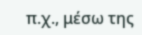π.χ., μέσω της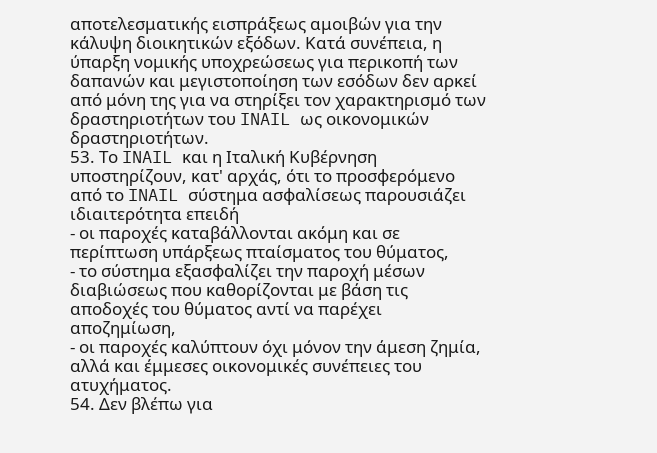αποτελεσματικής εισπράξεως αμοιβών για την κάλυψη διοικητικών εξόδων. Κατά συνέπεια, η ύπαρξη νομικής υποχρεώσεως για περικοπή των δαπανών και μεγιστοποίηση των εσόδων δεν αρκεί από μόνη της για να στηρίξει τον χαρακτηρισμό των δραστηριοτήτων του INAIL ως οικονομικών δραστηριοτήτων.
53. Το INAIL και η Ιταλική Κυβέρνηση υποστηρίζουν, κατ' αρχάς, ότι το προσφερόμενο από το INAIL σύστημα ασφαλίσεως παρουσιάζει ιδιαιτερότητα επειδή
- οι παροχές καταβάλλονται ακόμη και σε περίπτωση υπάρξεως πταίσματος του θύματος,
- το σύστημα εξασφαλίζει την παροχή μέσων διαβιώσεως που καθορίζονται με βάση τις αποδοχές του θύματος αντί να παρέχει αποζημίωση,
- οι παροχές καλύπτουν όχι μόνον την άμεση ζημία, αλλά και έμμεσες οικονομικές συνέπειες του ατυχήματος.
54. Δεν βλέπω για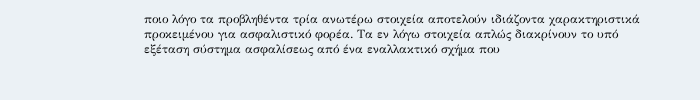ποιο λόγο τα προβληθέντα τρία ανωτέρω στοιχεία αποτελούν ιδιάζοντα χαρακτηριστικά προκειμένου για ασφαλιστικό φορέα. Τα εν λόγω στοιχεία απλώς διακρίνουν το υπό εξέταση σύστημα ασφαλίσεως από ένα εναλλακτικό σχήμα που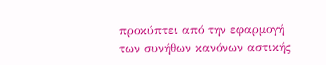προκύπτει από την εφαρμογή των συνήθων κανόνων αστικής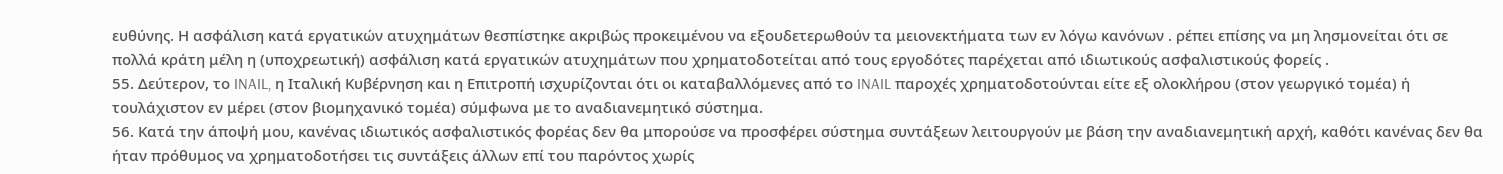ευθύνης. Η ασφάλιση κατά εργατικών ατυχημάτων θεσπίστηκε ακριβώς προκειμένου να εξουδετερωθούν τα μειονεκτήματα των εν λόγω κανόνων . ρέπει επίσης να μη λησμονείται ότι σε πολλά κράτη μέλη η (υποχρεωτική) ασφάλιση κατά εργατικών ατυχημάτων που χρηματοδοτείται από τους εργοδότες παρέχεται από ιδιωτικούς ασφαλιστικούς φορείς .
55. Δεύτερον, το INAIL, η Ιταλική Κυβέρνηση και η Επιτροπή ισχυρίζονται ότι οι καταβαλλόμενες από το INAIL παροχές χρηματοδοτούνται είτε εξ ολοκλήρου (στον γεωργικό τομέα) ή τουλάχιστον εν μέρει (στον βιομηχανικό τομέα) σύμφωνα με το αναδιανεμητικό σύστημα.
56. Κατά την άποψή μου, κανένας ιδιωτικός ασφαλιστικός φορέας δεν θα μπορούσε να προσφέρει σύστημα συντάξεων λειτουργούν με βάση την αναδιανεμητική αρχή, καθότι κανένας δεν θα ήταν πρόθυμος να χρηματοδοτήσει τις συντάξεις άλλων επί του παρόντος χωρίς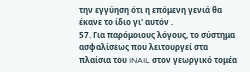την εγγύηση ότι η επόμενη γενιά θα έκανε το ίδιο γι' αυτόν .
57. Για παρόμοιους λόγους, το σύστημα ασφαλίσεως που λειτουργεί στα πλαίσια του INAIL στον γεωργικό τομέα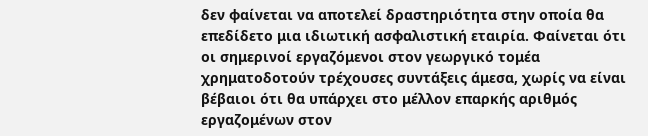δεν φαίνεται να αποτελεί δραστηριότητα στην οποία θα επεδίδετο μια ιδιωτική ασφαλιστική εταιρία. Φαίνεται ότι οι σημερινοί εργαζόμενοι στον γεωργικό τομέα χρηματοδοτούν τρέχουσες συντάξεις άμεσα, χωρίς να είναι βέβαιοι ότι θα υπάρχει στο μέλλον επαρκής αριθμός εργαζομένων στον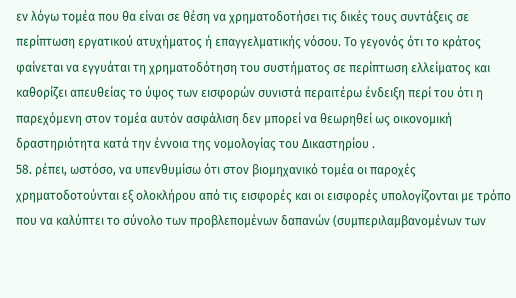εν λόγω τομέα που θα είναι σε θέση να χρηματοδοτήσει τις δικές τους συντάξεις σε περίπτωση εργατικού ατυχήματος ή επαγγελματικής νόσου. Το γεγονός ότι το κράτος φαίνεται να εγγυάται τη χρηματοδότηση του συστήματος σε περίπτωση ελλείματος και καθορίζει απευθείας το ύψος των εισφορών συνιστά περαιτέρω ένδειξη περί του ότι η παρεχόμενη στον τομέα αυτόν ασφάλιση δεν μπορεί να θεωρηθεί ως οικονομική δραστηριότητα κατά την έννοια της νομολογίας του Δικαστηρίου .
58. ρέπει, ωστόσο, να υπενθυμίσω ότι στον βιομηχανικό τομέα οι παροχές χρηματοδοτούνται εξ ολοκλήρου από τις εισφορές και οι εισφορές υπολογίζονται με τρόπο που να καλύπτει το σύνολο των προβλεπομένων δαπανών (συμπεριλαμβανομένων των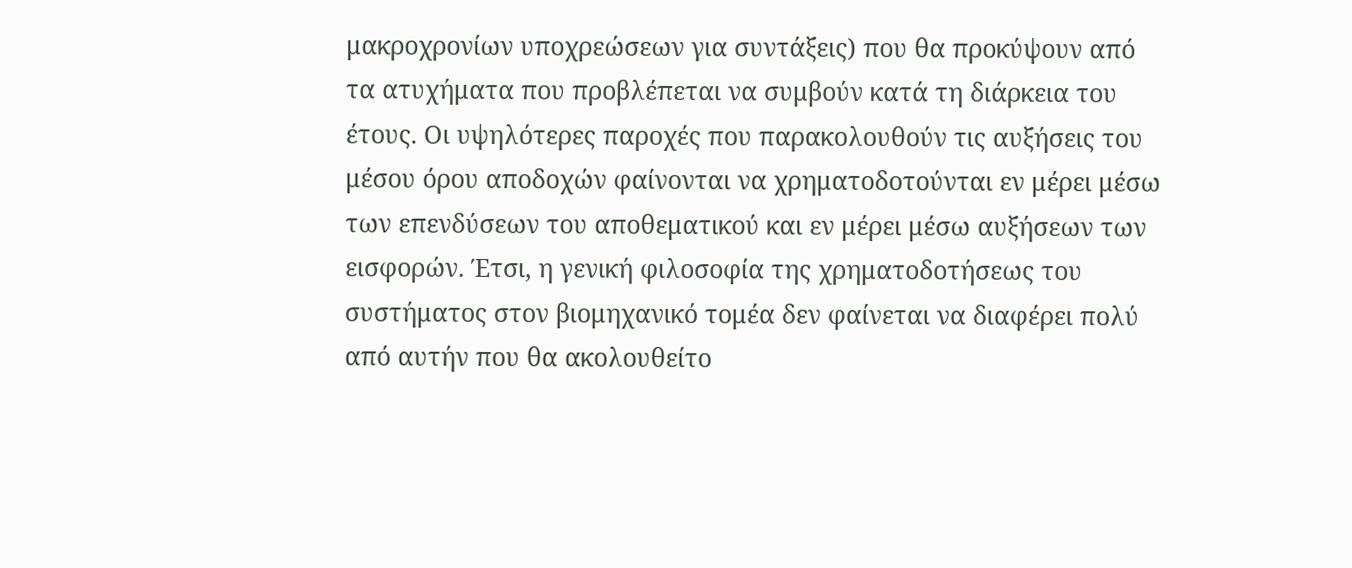μακροχρονίων υποχρεώσεων για συντάξεις) που θα προκύψουν από τα ατυχήματα που προβλέπεται να συμβούν κατά τη διάρκεια του έτους. Οι υψηλότερες παροχές που παρακολουθούν τις αυξήσεις του μέσου όρου αποδοχών φαίνονται να χρηματοδοτούνται εν μέρει μέσω των επενδύσεων του αποθεματικού και εν μέρει μέσω αυξήσεων των εισφορών. Έτσι, η γενική φιλοσοφία της χρηματοδοτήσεως του συστήματος στον βιομηχανικό τομέα δεν φαίνεται να διαφέρει πολύ από αυτήν που θα ακολουθείτο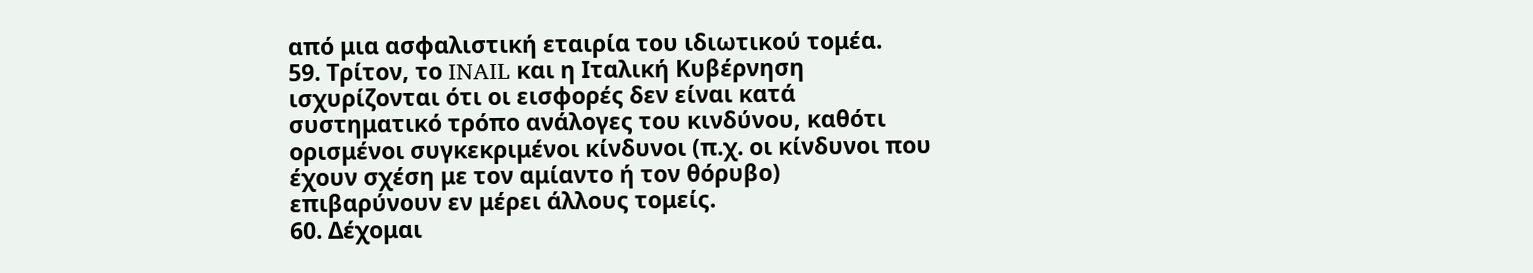από μια ασφαλιστική εταιρία του ιδιωτικού τομέα.
59. Τρίτον, το INAIL και η Ιταλική Κυβέρνηση ισχυρίζονται ότι οι εισφορές δεν είναι κατά συστηματικό τρόπο ανάλογες του κινδύνου, καθότι ορισμένοι συγκεκριμένοι κίνδυνοι (π.χ. οι κίνδυνοι που έχουν σχέση με τον αμίαντο ή τον θόρυβο) επιβαρύνουν εν μέρει άλλους τομείς.
60. Δέχομαι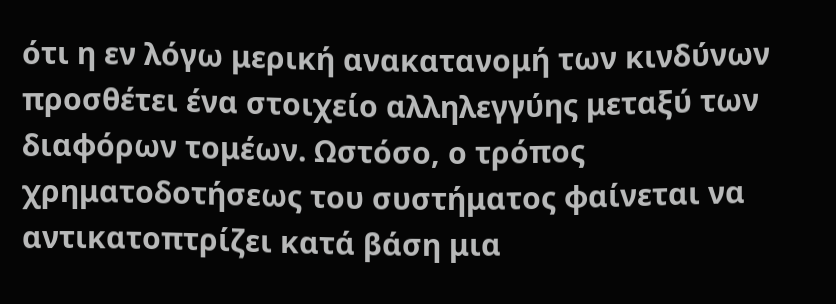ότι η εν λόγω μερική ανακατανομή των κινδύνων προσθέτει ένα στοιχείο αλληλεγγύης μεταξύ των διαφόρων τομέων. Ωστόσο, ο τρόπος χρηματοδοτήσεως του συστήματος φαίνεται να αντικατοπτρίζει κατά βάση μια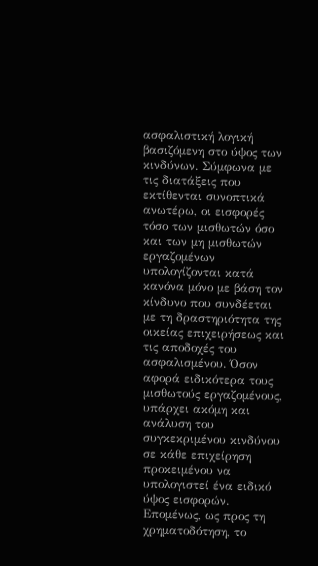ασφαλιστική λογική βασιζόμενη στο ύψος των κινδύνων. Σύμφωνα με τις διατάξεις που εκτίθενται συνοπτικά ανωτέρω, οι εισφορές τόσο των μισθωτών όσο και των μη μισθωτών εργαζομένων υπολογίζονται κατά κανόνα μόνο με βάση τον κίνδυνο που συνδέεται με τη δραστηριότητα της οικείας επιχειρήσεως και τις αποδοχές του ασφαλισμένου. Όσον αφορά ειδικότερα τους μισθωτούς εργαζομένους, υπάρχει ακόμη και ανάλυση του συγκεκριμένου κινδύνου σε κάθε επιχείρηση προκειμένου να υπολογιστεί ένα ειδικό ύψος εισφορών. Επομένως, ως προς τη χρηματοδότηση, το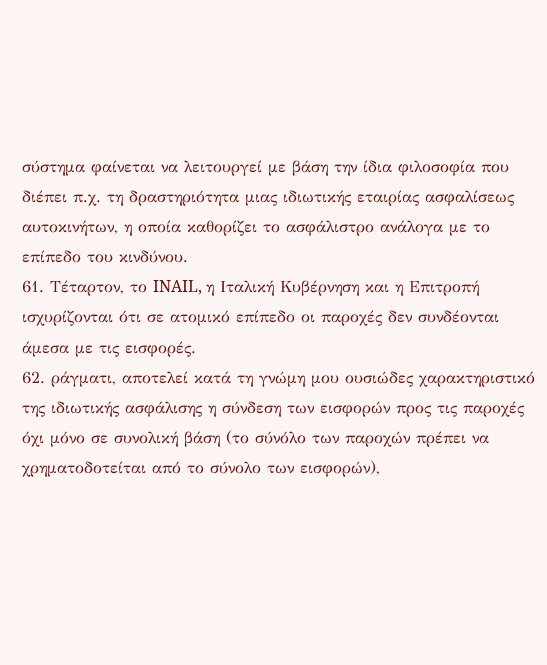σύστημα φαίνεται να λειτουργεί με βάση την ίδια φιλοσοφία που διέπει π.χ. τη δραστηριότητα μιας ιδιωτικής εταιρίας ασφαλίσεως αυτοκινήτων, η οποία καθορίζει το ασφάλιστρο ανάλογα με το επίπεδο του κινδύνου.
61. Τέταρτον, το INAIL, η Ιταλική Κυβέρνηση και η Επιτροπή ισχυρίζονται ότι σε ατομικό επίπεδο οι παροχές δεν συνδέονται άμεσα με τις εισφορές.
62. ράγματι, αποτελεί κατά τη γνώμη μου ουσιώδες χαρακτηριστικό της ιδιωτικής ασφάλισης η σύνδεση των εισφορών προς τις παροχές όχι μόνο σε συνολική βάση (το σύνόλο των παροχών πρέπει να χρηματοδοτείται από το σύνολο των εισφορών),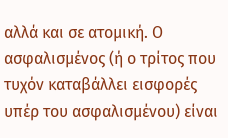αλλά και σε ατομική. Ο ασφαλισμένος (ή ο τρίτος που τυχόν καταβάλλει εισφορές υπέρ του ασφαλισμένου) είναι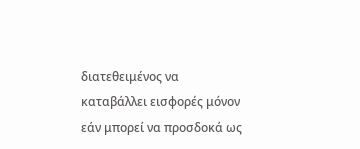διατεθειμένος να καταβάλλει εισφορές μόνον εάν μπορεί να προσδοκά ως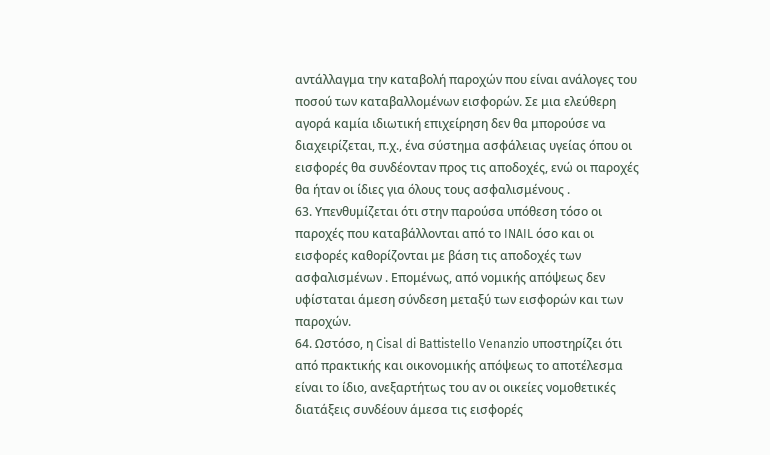αντάλλαγμα την καταβολή παροχών που είναι ανάλογες του ποσού των καταβαλλομένων εισφορών. Σε μια ελεύθερη αγορά καμία ιδιωτική επιχείρηση δεν θα μπορούσε να διαχειρίζεται, π.χ., ένα σύστημα ασφάλειας υγείας όπου οι εισφορές θα συνδέονταν προς τις αποδοχές, ενώ οι παροχές θα ήταν οι ίδιες για όλους τους ασφαλισμένους .
63. Υπενθυμίζεται ότι στην παρούσα υπόθεση τόσο οι παροχές που καταβάλλονται από το INAIL όσο και οι εισφορές καθορίζονται με βάση τις αποδοχές των ασφαλισμένων . Επομένως, από νομικής απόψεως δεν υφίσταται άμεση σύνδεση μεταξύ των εισφορών και των παροχών.
64. Ωστόσο, η Cisal di Battistello Venanzio υποστηρίζει ότι από πρακτικής και οικονομικής απόψεως το αποτέλεσμα είναι το ίδιο, ανεξαρτήτως του αν οι οικείες νομοθετικές διατάξεις συνδέουν άμεσα τις εισφορές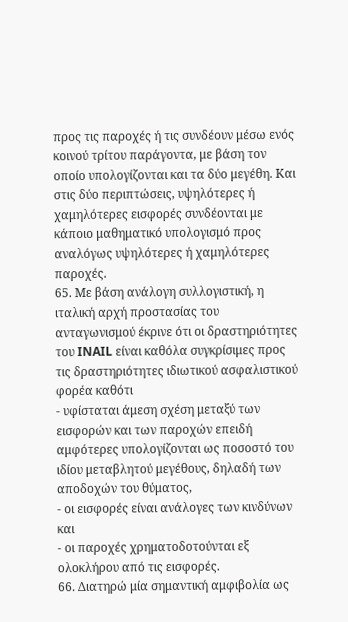προς τις παροχές ή τις συνδέουν μέσω ενός κοινού τρίτου παράγοντα, με βάση τον οποίο υπολογίζονται και τα δύο μεγέθη. Και στις δύο περιπτώσεις, υψηλότερες ή χαμηλότερες εισφορές συνδέονται με κάποιο μαθηματικό υπολογισμό προς αναλόγως υψηλότερες ή χαμηλότερες παροχές.
65. Με βάση ανάλογη συλλογιστική, η ιταλική αρχή προστασίας του ανταγωνισμού έκρινε ότι οι δραστηριότητες του INAIL είναι καθόλα συγκρίσιμες προς τις δραστηριότητες ιδιωτικού ασφαλιστικού φορέα καθότι
- υφίσταται άμεση σχέση μεταξύ των εισφορών και των παροχών επειδή αμφότερες υπολογίζονται ως ποσοστό του ιδίου μεταβλητού μεγέθους, δηλαδή των αποδοχών του θύματος,
- οι εισφορές είναι ανάλογες των κινδύνων και
- οι παροχές χρηματοδοτούνται εξ ολοκλήρου από τις εισφορές.
66. Διατηρώ μία σημαντική αμφιβολία ως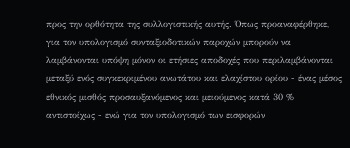προς την ορθότητα της συλλογιστικής αυτής. Όπως προαναφέρθηκε, για τον υπολογισμό συνταξιοδοτικών παροχών μπορούν να λαμβάνονται υπόψη μόνον οι ετήσιες αποδοχές που περιλαμβάνονται μεταξύ ενός συγκεκριμένου ανωτάτου και ελαχίστου ορίου - ένας μέσος εθνικός μισθός προσαυξανόμενος και μειούμενος κατά 30 % αντιστοίχως - ενώ για τον υπολογισμό των εισφορών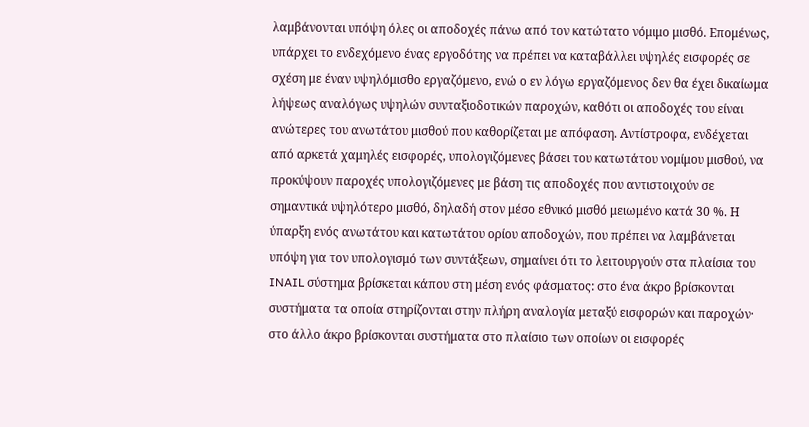λαμβάνονται υπόψη όλες οι αποδοχές πάνω από τον κατώτατο νόμιμο μισθό. Επομένως, υπάρχει το ενδεχόμενο ένας εργοδότης να πρέπει να καταβάλλει υψηλές εισφορές σε σχέση με έναν υψηλόμισθο εργαζόμενο, ενώ ο εν λόγω εργαζόμενος δεν θα έχει δικαίωμα λήψεως αναλόγως υψηλών συνταξιοδοτικών παροχών, καθότι οι αποδοχές του είναι ανώτερες του ανωτάτου μισθού που καθορίζεται με απόφαση. Αντίστροφα, ενδέχεται από αρκετά χαμηλές εισφορές, υπολογιζόμενες βάσει του κατωτάτου νομίμου μισθού, να προκύψουν παροχές υπολογιζόμενες με βάση τις αποδοχές που αντιστοιχούν σε σημαντικά υψηλότερο μισθό, δηλαδή στον μέσο εθνικό μισθό μειωμένο κατά 30 %. Η ύπαρξη ενός ανωτάτου και κατωτάτου ορίου αποδοχών, που πρέπει να λαμβάνεται υπόψη για τον υπολογισμό των συντάξεων, σημαίνει ότι το λειτουργούν στα πλαίσια του INAIL σύστημα βρίσκεται κάπου στη μέση ενός φάσματος: στο ένα άκρο βρίσκονται συστήματα τα οποία στηρίζονται στην πλήρη αναλογία μεταξύ εισφορών και παροχών· στο άλλο άκρο βρίσκονται συστήματα στο πλαίσιο των οποίων οι εισφορές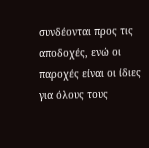συνδέονται προς τις αποδοχές, ενώ οι παροχές είναι οι ίδιες για όλους τους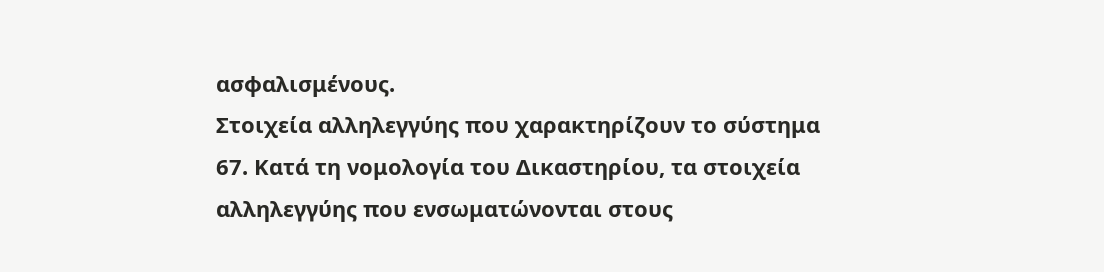ασφαλισμένους.
Στοιχεία αλληλεγγύης που χαρακτηρίζουν το σύστημα
67. Κατά τη νομολογία του Δικαστηρίου, τα στοιχεία αλληλεγγύης που ενσωματώνονται στους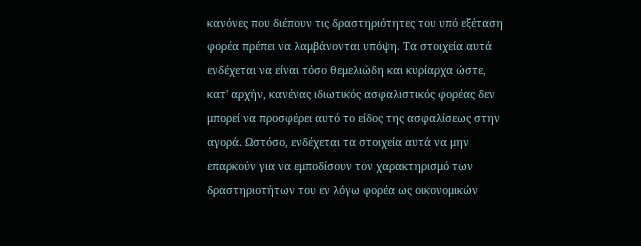κανόνες που διέπουν τις δραστηριότητες του υπό εξέταση φορέα πρέπει να λαμβάνονται υπόψη. Τα στοιχεία αυτά ενδέχεται να είναι τόσο θεμελιώδη και κυρίαρχα ώστε, κατ' αρχήν, κανένας ιδιωτικός ασφαλιστικός φορέας δεν μπορεί να προσφέρει αυτό το είδος της ασφαλίσεως στην αγορά. Ωστόσο, ενδέχεται τα στοιχεία αυτά να μην επαρκούν για να εμποδίσουν τον χαρακτηρισμό των δραστηριοτήτων του εν λόγω φορέα ως οικονομικών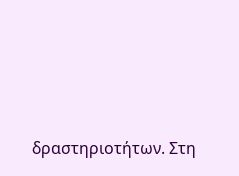δραστηριοτήτων. Στη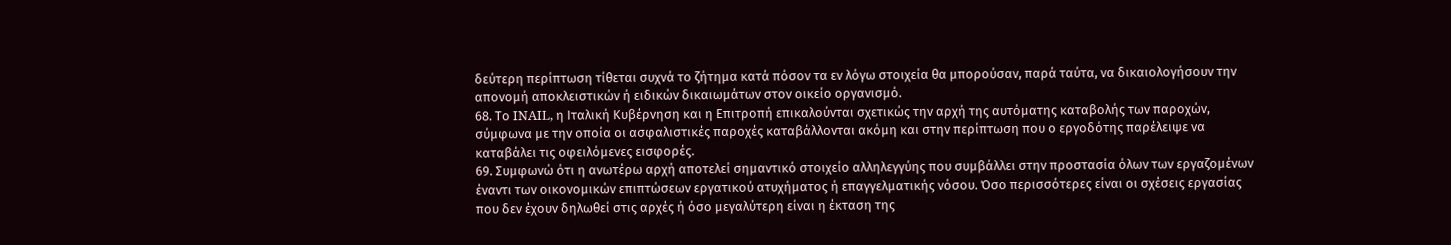δεύτερη περίπτωση τίθεται συχνά το ζήτημα κατά πόσον τα εν λόγω στοιχεία θα μπορούσαν, παρά ταύτα, να δικαιολογήσουν την απονομή αποκλειστικών ή ειδικών δικαιωμάτων στον οικείο οργανισμό.
68. Το INAIL, η Ιταλική Κυβέρνηση και η Επιτροπή επικαλούνται σχετικώς την αρχή της αυτόματης καταβολής των παροχών, σύμφωνα με την οποία οι ασφαλιστικές παροχές καταβάλλονται ακόμη και στην περίπτωση που ο εργοδότης παρέλειψε να καταβάλει τις οφειλόμενες εισφορές.
69. Συμφωνώ ότι η ανωτέρω αρχή αποτελεί σημαντικό στοιχείο αλληλεγγύης που συμβάλλει στην προστασία όλων των εργαζομένων έναντι των οικονομικών επιπτώσεων εργατικού ατυχήματος ή επαγγελματικής νόσου. Όσο περισσότερες είναι οι σχέσεις εργασίας που δεν έχουν δηλωθεί στις αρχές ή όσο μεγαλύτερη είναι η έκταση της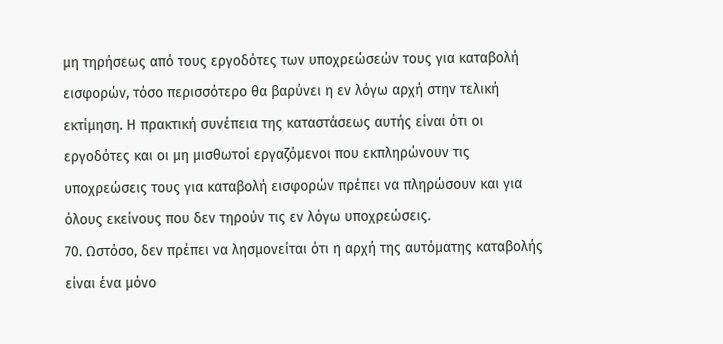μη τηρήσεως από τους εργοδότες των υποχρεώσεών τους για καταβολή εισφορών, τόσο περισσότερο θα βαρύνει η εν λόγω αρχή στην τελική εκτίμηση. Η πρακτική συνέπεια της καταστάσεως αυτής είναι ότι οι εργοδότες και οι μη μισθωτοί εργαζόμενοι που εκπληρώνουν τις υποχρεώσεις τους για καταβολή εισφορών πρέπει να πληρώσουν και για όλους εκείνους που δεν τηρούν τις εν λόγω υποχρεώσεις.
70. Ωστόσο, δεν πρέπει να λησμονείται ότι η αρχή της αυτόματης καταβολής είναι ένα μόνο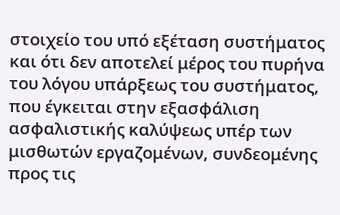στοιχείο του υπό εξέταση συστήματος και ότι δεν αποτελεί μέρος του πυρήνα του λόγου υπάρξεως του συστήματος, που έγκειται στην εξασφάλιση ασφαλιστικής καλύψεως υπέρ των μισθωτών εργαζομένων, συνδεομένης προς τις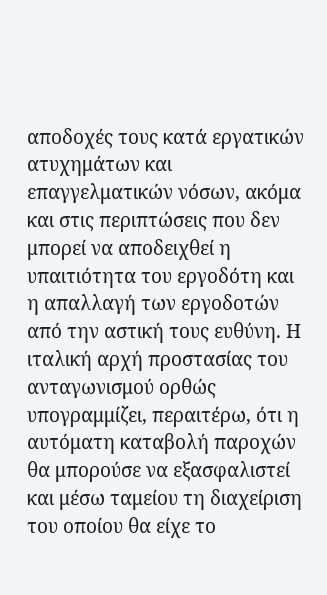αποδοχές τους κατά εργατικών ατυχημάτων και επαγγελματικών νόσων, ακόμα και στις περιπτώσεις που δεν μπορεί να αποδειχθεί η υπαιτιότητα του εργοδότη και η απαλλαγή των εργοδοτών από την αστική τους ευθύνη. Η ιταλική αρχή προστασίας του ανταγωνισμού ορθώς υπογραμμίζει, περαιτέρω, ότι η αυτόματη καταβολή παροχών θα μπορούσε να εξασφαλιστεί και μέσω ταμείου τη διαχείριση του οποίου θα είχε το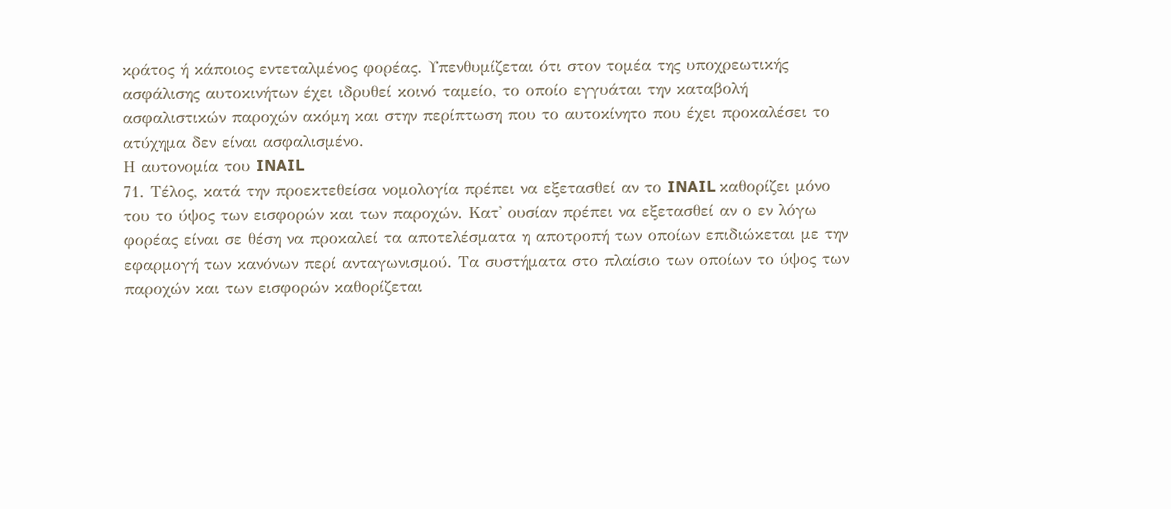κράτος ή κάποιος εντεταλμένος φορέας. Υπενθυμίζεται ότι στον τομέα της υποχρεωτικής ασφάλισης αυτοκινήτων έχει ιδρυθεί κοινό ταμείο, το οποίο εγγυάται την καταβολή ασφαλιστικών παροχών ακόμη και στην περίπτωση που το αυτοκίνητο που έχει προκαλέσει το ατύχημα δεν είναι ασφαλισμένο.
Η αυτονομία του INAIL
71. Τέλος, κατά την προεκτεθείσα νομολογία πρέπει να εξετασθεί αν το INAIL καθορίζει μόνο του το ύψος των εισφορών και των παροχών. Κατ' ουσίαν πρέπει να εξετασθεί αν ο εν λόγω φορέας είναι σε θέση να προκαλεί τα αποτελέσματα η αποτροπή των οποίων επιδιώκεται με την εφαρμογή των κανόνων περί ανταγωνισμού. Τα συστήματα στο πλαίσιο των οποίων το ύψος των παροχών και των εισφορών καθορίζεται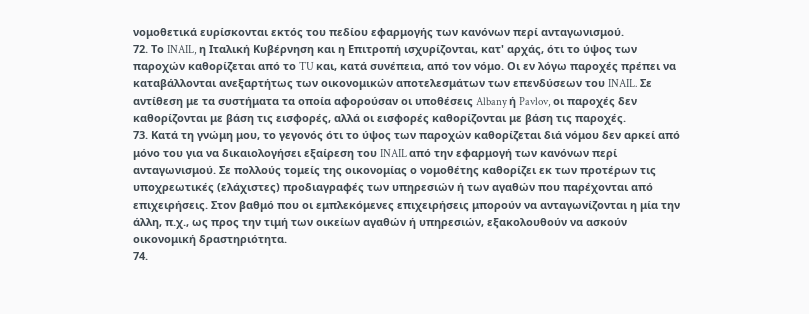νομοθετικά ευρίσκονται εκτός του πεδίου εφαρμογής των κανόνων περί ανταγωνισμού.
72. Το INAIL, η Ιταλική Κυβέρνηση και η Επιτροπή ισχυρίζονται, κατ' αρχάς, ότι το ύψος των παροχών καθορίζεται από το TU και, κατά συνέπεια, από τον νόμο. Οι εν λόγω παροχές πρέπει να καταβάλλονται ανεξαρτήτως των οικονομικών αποτελεσμάτων των επενδύσεων του INAIL. Σε αντίθεση με τα συστήματα τα οποία αφορούσαν οι υποθέσεις Albany ή Pavlov, οι παροχές δεν καθορίζονται με βάση τις εισφορές, αλλά οι εισφορές καθορίζονται με βάση τις παροχές.
73. Κατά τη γνώμη μου, το γεγονός ότι το ύψος των παροχών καθορίζεται διά νόμου δεν αρκεί από μόνο του για να δικαιολογήσει εξαίρεση του INAIL από την εφαρμογή των κανόνων περί ανταγωνισμού. Σε πολλούς τομείς της οικονομίας ο νομοθέτης καθορίζει εκ των προτέρων τις υποχρεωτικές (ελάχιστες) προδιαγραφές των υπηρεσιών ή των αγαθών που παρέχονται από επιχειρήσεις. Στον βαθμό που οι εμπλεκόμενες επιχειρήσεις μπορούν να ανταγωνίζονται η μία την άλλη, π.χ., ως προς την τιμή των οικείων αγαθών ή υπηρεσιών, εξακολουθούν να ασκούν οικονομική δραστηριότητα.
74.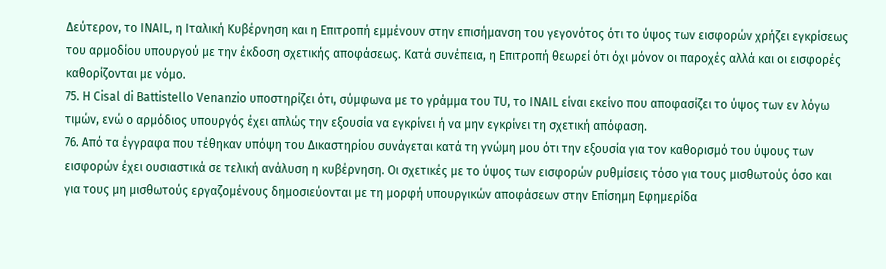Δεύτερον, το INAIL, η Ιταλική Κυβέρνηση και η Επιτροπή εμμένουν στην επισήμανση του γεγονότος ότι το ύψος των εισφορών χρήζει εγκρίσεως του αρμοδίου υπουργού με την έκδοση σχετικής αποφάσεως. Κατά συνέπεια, η Επιτροπή θεωρεί ότι όχι μόνον οι παροχές αλλά και οι εισφορές καθορίζονται με νόμο.
75. Η Cisal di Battistello Venanzio υποστηρίζει ότι, σύμφωνα με το γράμμα του TU, το INAIL είναι εκείνο που αποφασίζει το ύψος των εν λόγω τιμών, ενώ ο αρμόδιος υπουργός έχει απλώς την εξουσία να εγκρίνει ή να μην εγκρίνει τη σχετική απόφαση.
76. Από τα έγγραφα που τέθηκαν υπόψη του Δικαστηρίου συνάγεται κατά τη γνώμη μου ότι την εξουσία για τον καθορισμό του ύψους των εισφορών έχει ουσιαστικά σε τελική ανάλυση η κυβέρνηση. Οι σχετικές με το ύψος των εισφορών ρυθμίσεις τόσο για τους μισθωτούς όσο και για τους μη μισθωτούς εργαζομένους δημοσιεύονται με τη μορφή υπουργικών αποφάσεων στην Επίσημη Εφημερίδα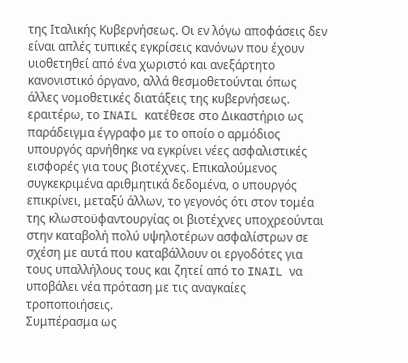της Ιταλικής Κυβερνήσεως. Οι εν λόγω αποφάσεις δεν είναι απλές τυπικές εγκρίσεις κανόνων που έχουν υιοθετηθεί από ένα χωριστό και ανεξάρτητο κανονιστικό όργανο, αλλά θεσμοθετούνται όπως άλλες νομοθετικές διατάξεις της κυβερνήσεως. εραιτέρω, το INAIL κατέθεσε στο Δικαστήριο ως παράδειγμα έγγραφο με το οποίο ο αρμόδιος υπουργός αρνήθηκε να εγκρίνει νέες ασφαλιστικές εισφορές για τους βιοτέχνες. Επικαλούμενος συγκεκριμένα αριθμητικά δεδομένα, ο υπουργός επικρίνει, μεταξύ άλλων, το γεγονός ότι στον τομέα της κλωστοϋφαντουργίας οι βιοτέχνες υποχρεούνται στην καταβολή πολύ υψηλοτέρων ασφαλίστρων σε σχέση με αυτά που καταβάλλουν οι εργοδότες για τους υπαλλήλους τους και ζητεί από το INAIL να υποβάλει νέα πρόταση με τις αναγκαίες τροποποιήσεις.
Συμπέρασμα ως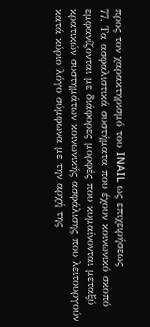προς τον χαρακτηρισμό του INAIL ως επιχειρήσεως
77. Τα ασφαλιστικά συστήματα που έχουν κοινωνικό σκοπό εμφανίζονται με διάφορες μορφές που κυμαίνονται μεταξύ κρατικών συστημάτων κοινωνικής ασφάλισης που λειτουργούν κατά κύριο λόγο σύμφωνα με την αρχή της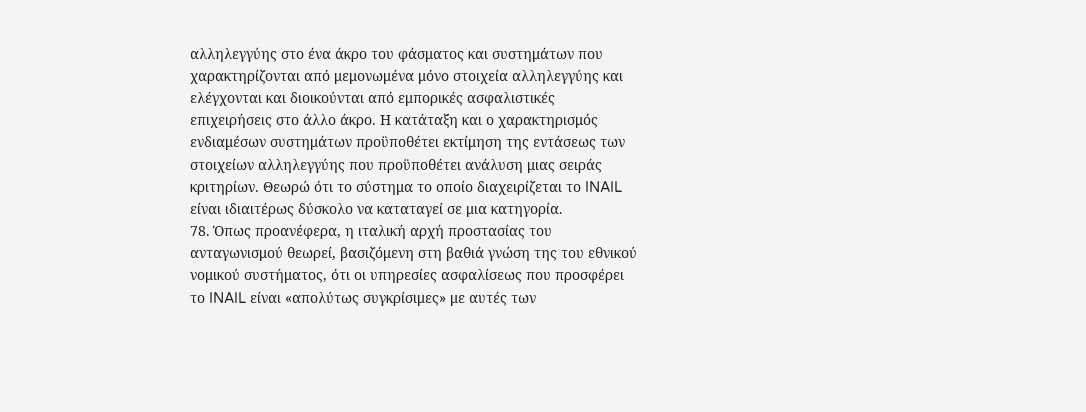αλληλεγγύης στο ένα άκρο του φάσματος και συστημάτων που χαρακτηρίζονται από μεμονωμένα μόνο στοιχεία αλληλεγγύης και ελέγχονται και διοικούνται από εμπορικές ασφαλιστικές επιχειρήσεις στο άλλο άκρο. Η κατάταξη και ο χαρακτηρισμός ενδιαμέσων συστημάτων προϋποθέτει εκτίμηση της εντάσεως των στοιχείων αλληλεγγύης που προϋποθέτει ανάλυση μιας σειράς κριτηρίων. Θεωρώ ότι το σύστημα το οποίο διαχειρίζεται το INAIL είναι ιδιαιτέρως δύσκολο να καταταγεί σε μια κατηγορία.
78. Όπως προανέφερα, η ιταλική αρχή προστασίας του ανταγωνισμού θεωρεί, βασιζόμενη στη βαθιά γνώση της του εθνικού νομικού συστήματος, ότι οι υπηρεσίες ασφαλίσεως που προσφέρει το INAIL είναι «απολύτως συγκρίσιμες» με αυτές των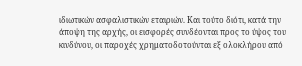ιδιωτικών ασφαλιστικών εταιριών. Και τούτο διότι, κατά την άποψη της αρχής, οι εισφορές συνδέονται προς το ύψος του κινδύνου, οι παροχές χρηματοδοτούνται εξ ολοκλήρου από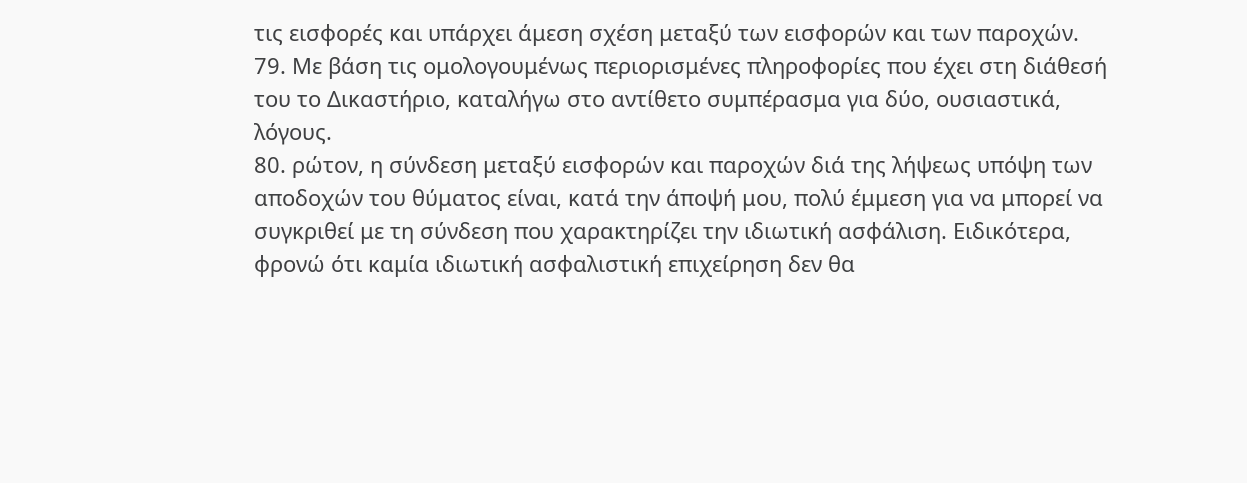τις εισφορές και υπάρχει άμεση σχέση μεταξύ των εισφορών και των παροχών.
79. Με βάση τις ομολογουμένως περιορισμένες πληροφορίες που έχει στη διάθεσή του το Δικαστήριο, καταλήγω στο αντίθετο συμπέρασμα για δύο, ουσιαστικά, λόγους.
80. ρώτον, η σύνδεση μεταξύ εισφορών και παροχών διά της λήψεως υπόψη των αποδοχών του θύματος είναι, κατά την άποψή μου, πολύ έμμεση για να μπορεί να συγκριθεί με τη σύνδεση που χαρακτηρίζει την ιδιωτική ασφάλιση. Ειδικότερα, φρονώ ότι καμία ιδιωτική ασφαλιστική επιχείρηση δεν θα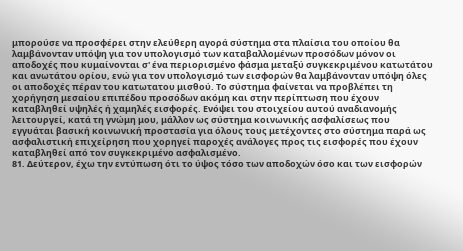μπορούσε να προσφέρει στην ελεύθερη αγορά σύστημα στα πλαίσια του οποίου θα λαμβάνονταν υπόψη για τον υπολογισμό των καταβαλλομένων προσόδων μόνον οι αποδοχές που κυμαίνονται σ' ένα περιορισμένο φάσμα μεταξύ συγκεκριμένου κατωτάτου και ανωτάτου ορίου, ενώ για τον υπολογισμό των εισφορών θα λαμβάνονταν υπόψη όλες οι αποδοχές πέραν του κατωτατου μισθού. Το σύστημα φαίνεται να προβλέπει τη χορήγηση μεσαίου επιπέδου προσόδων ακόμη και στην περίπτωση που έχουν καταβληθεί υψηλές ή χαμηλές εισφορές. Ενόψει του στοιχείου αυτού αναδιανομής λειτουργεί, κατά τη γνώμη μου, μάλλον ως σύστημα κοινωνικής ασφαλίσεως που εγγυάται βασική κοινωνική προστασία για όλους τους μετέχοντες στο σύστημα παρά ως ασφαλιστική επιχείρηση που χορηγεί παροχές ανάλογες προς τις εισφορές που έχουν καταβληθεί από τον συγκεκριμένο ασφαλισμένο.
81. Δεύτερον, έχω την εντύπωση ότι το ύψος τόσο των αποδοχών όσο και των εισφορών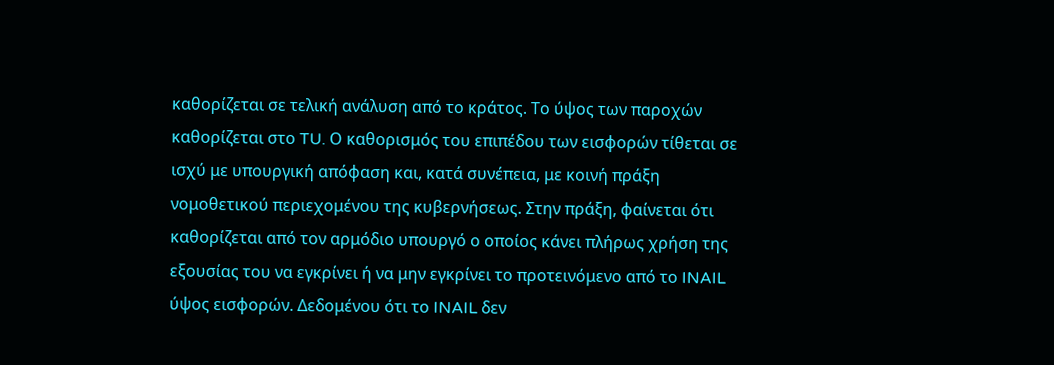καθορίζεται σε τελική ανάλυση από το κράτος. Το ύψος των παροχών καθορίζεται στο TU. Ο καθορισμός του επιπέδου των εισφορών τίθεται σε ισχύ με υπουργική απόφαση και, κατά συνέπεια, με κοινή πράξη νομοθετικού περιεχομένου της κυβερνήσεως. Στην πράξη, φαίνεται ότι καθορίζεται από τον αρμόδιο υπουργό ο οποίος κάνει πλήρως χρήση της εξουσίας του να εγκρίνει ή να μην εγκρίνει το προτεινόμενο από το INAIL ύψος εισφορών. Δεδομένου ότι το INAIL δεν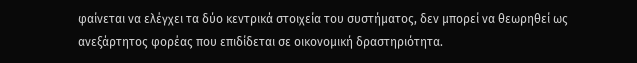φαίνεται να ελέγχει τα δύο κεντρικά στοιχεία του συστήματος, δεν μπορεί να θεωρηθεί ως ανεξάρτητος φορέας που επιδίδεται σε οικονομική δραστηριότητα.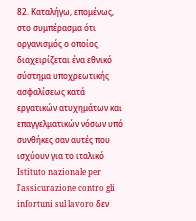82. Καταλήγω, επομένως, στο συμπέρασμα ότι οργανισμός ο οποίος διαχειρίζεται ένα εθνικό σύστημα υποχρεωτικής ασφαλίσεως κατά εργατικών ατυχημάτων και επαγγελματικών νόσων υπό συνθήκες σαν αυτές που ισχύουν για το ιταλικό Istituto nazionale per l'assicurazione contro gli infortuni sul lavoro δεν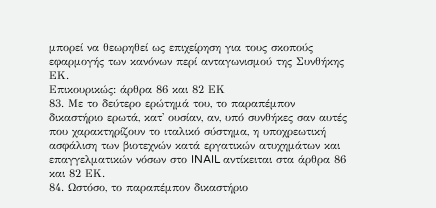μπορεί να θεωρηθεί ως επιχείρηση για τους σκοπούς εφαρμογής των κανόνων περί ανταγωνισμού της Συνθήκης ΕΚ.
Επικουρικώς: άρθρα 86 και 82 ΕΚ
83. Με το δεύτερο ερώτημά του, το παραπέμπον δικαστήριο ερωτά, κατ' ουσίαν, αν, υπό συνθήκες σαν αυτές που χαρακτηρίζουν το ιταλικό σύστημα, η υποχρεωτική ασφάλιση των βιοτεχνών κατά εργατικών ατυχημάτων και επαγγελματικών νόσων στο INAIL αντίκειται στα άρθρα 86 και 82 ΕΚ.
84. Ωστόσο, το παραπέμπον δικαστήριο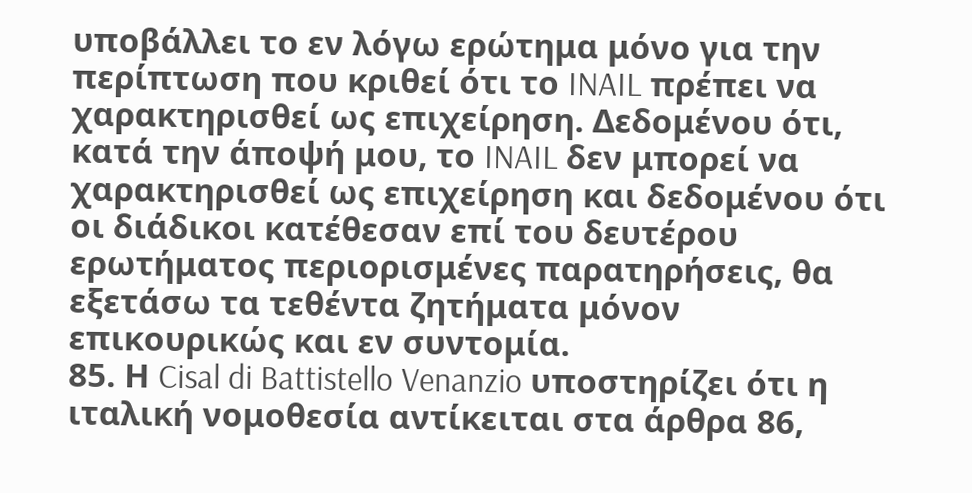υποβάλλει το εν λόγω ερώτημα μόνο για την περίπτωση που κριθεί ότι το INAIL πρέπει να χαρακτηρισθεί ως επιχείρηση. Δεδομένου ότι, κατά την άποψή μου, το INAIL δεν μπορεί να χαρακτηρισθεί ως επιχείρηση και δεδομένου ότι οι διάδικοι κατέθεσαν επί του δευτέρου ερωτήματος περιορισμένες παρατηρήσεις, θα εξετάσω τα τεθέντα ζητήματα μόνον επικουρικώς και εν συντομία.
85. Η Cisal di Battistello Venanzio υποστηρίζει ότι η ιταλική νομοθεσία αντίκειται στα άρθρα 86,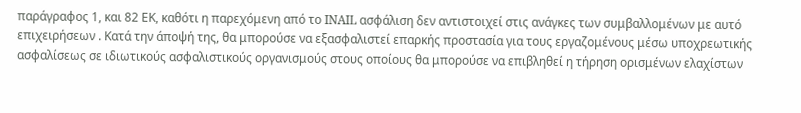παράγραφος 1, και 82 ΕΚ, καθότι η παρεχόμενη από το INAIL ασφάλιση δεν αντιστοιχεί στις ανάγκες των συμβαλλομένων με αυτό επιχειρήσεων . Κατά την άποψή της, θα μπορούσε να εξασφαλιστεί επαρκής προστασία για τους εργαζομένους μέσω υποχρεωτικής ασφαλίσεως σε ιδιωτικούς ασφαλιστικούς οργανισμούς στους οποίους θα μπορούσε να επιβληθεί η τήρηση ορισμένων ελαχίστων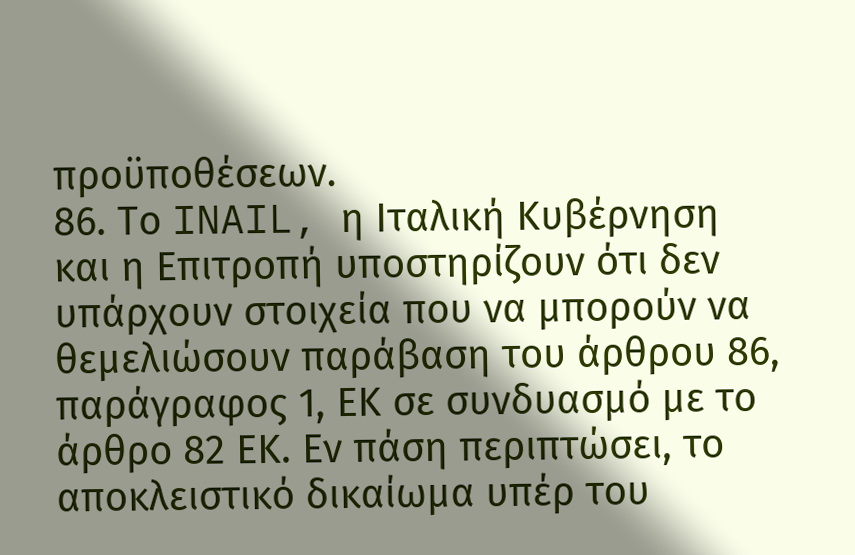προϋποθέσεων.
86. Το INAIL, η Ιταλική Κυβέρνηση και η Επιτροπή υποστηρίζουν ότι δεν υπάρχουν στοιχεία που να μπορούν να θεμελιώσουν παράβαση του άρθρου 86, παράγραφος 1, ΕΚ σε συνδυασμό με το άρθρο 82 ΕΚ. Εν πάση περιπτώσει, το αποκλειστικό δικαίωμα υπέρ του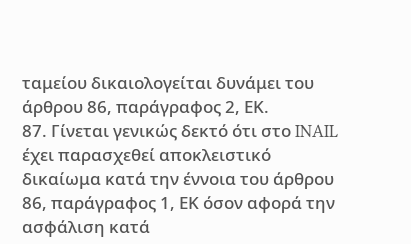ταμείου δικαιολογείται δυνάμει του άρθρου 86, παράγραφος 2, ΕΚ.
87. Γίνεται γενικώς δεκτό ότι στο INAIL έχει παρασχεθεί αποκλειστικό δικαίωμα κατά την έννοια του άρθρου 86, παράγραφος 1, ΕΚ όσον αφορά την ασφάλιση κατά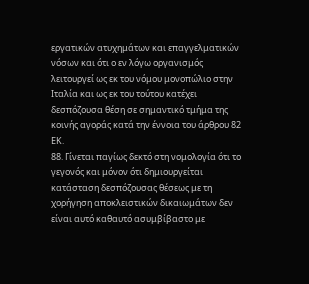εργατικών ατυχημάτων και επαγγελματικών νόσων και ότι ο εν λόγω οργανισμός λειτουργεί ως εκ του νόμου μονοπώλιο στην Ιταλία και ως εκ του τούτου κατέχει δεσπόζουσα θέση σε σημαντικό τμήμα της κοινής αγοράς κατά την έννοια του άρθρου 82 ΕΚ.
88. Γίνεται παγίως δεκτό στη νομολογία ότι το γεγονός και μόνον ότι δημιουργείται κατάσταση δεσπόζουσας θέσεως με τη χορήγηση αποκλειστικών δικαιωμάτων δεν είναι αυτό καθαυτό ασυμβίβαστο με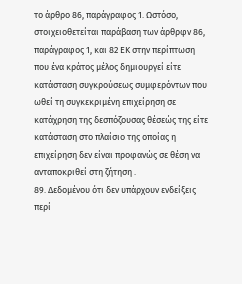το άρθρο 86, παράγραφος 1. Ωστόσο, στοιχειοθετείται παράβαση των άρθρφν 86, παράγραφος 1, και 82 ΕΚ στην περίπτωση που ένα κράτος μέλος δημιουργεί είτε κατάσταση συγκρούσεως συμφερόντων που ωθεί τη συγκεκριμένη επιχείρηση σε κατάχρηση της δεσπόζουσας θέσεώς της είτε κατάσταση στο πλαίσιο της οποίας η επιχείρηση δεν είναι προφανώς σε θέση να ανταποκριθεί στη ζήτηση .
89. Δεδομένου ότι δεν υπάρχουν ενδείξεις περί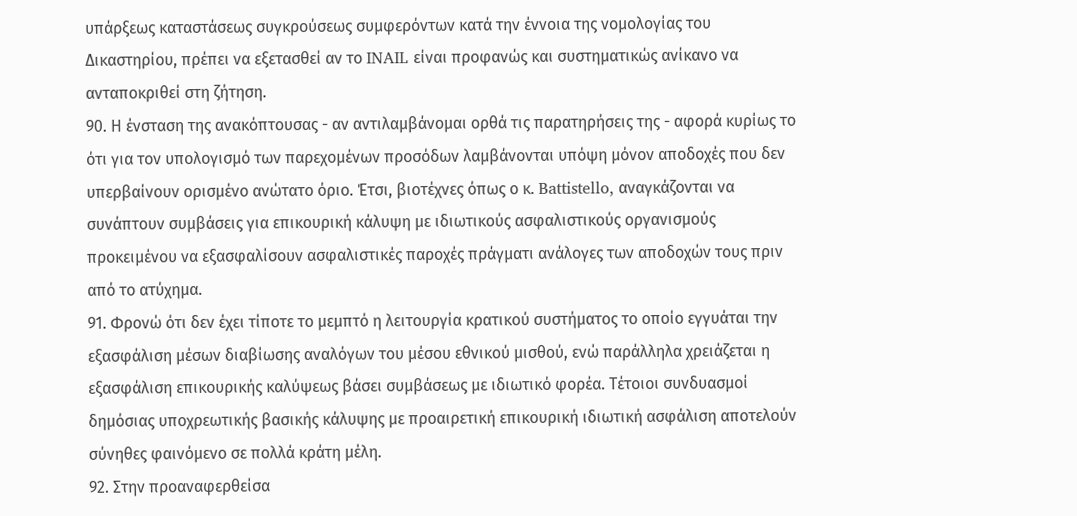υπάρξεως καταστάσεως συγκρούσεως συμφερόντων κατά την έννοια της νομολογίας του Δικαστηρίου, πρέπει να εξετασθεί αν το INAIL είναι προφανώς και συστηματικώς ανίκανο να ανταποκριθεί στη ζήτηση.
90. Η ένσταση της ανακόπτουσας - αν αντιλαμβάνομαι ορθά τις παρατηρήσεις της - αφορά κυρίως το ότι για τον υπολογισμό των παρεχομένων προσόδων λαμβάνονται υπόψη μόνον αποδοχές που δεν υπερβαίνουν ορισμένο ανώτατο όριο. Έτσι, βιοτέχνες όπως ο κ. Battistello, αναγκάζονται να συνάπτουν συμβάσεις για επικουρική κάλυψη με ιδιωτικούς ασφαλιστικούς οργανισμούς προκειμένου να εξασφαλίσουν ασφαλιστικές παροχές πράγματι ανάλογες των αποδοχών τους πριν από το ατύχημα.
91. Φρονώ ότι δεν έχει τίποτε το μεμπτό η λειτουργία κρατικού συστήματος το οποίο εγγυάται την εξασφάλιση μέσων διαβίωσης αναλόγων του μέσου εθνικού μισθού, ενώ παράλληλα χρειάζεται η εξασφάλιση επικουρικής καλύψεως βάσει συμβάσεως με ιδιωτικό φορέα. Τέτοιοι συνδυασμοί δημόσιας υποχρεωτικής βασικής κάλυψης με προαιρετική επικουρική ιδιωτική ασφάλιση αποτελούν σύνηθες φαινόμενο σε πολλά κράτη μέλη.
92. Στην προαναφερθείσα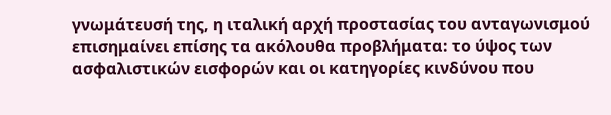γνωμάτευσή της, η ιταλική αρχή προστασίας του ανταγωνισμού επισημαίνει επίσης τα ακόλουθα προβλήματα: το ύψος των ασφαλιστικών εισφορών και οι κατηγορίες κινδύνου που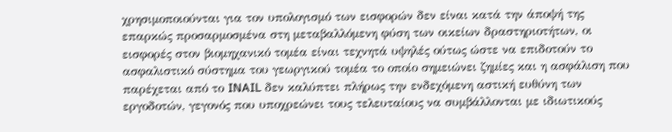χρησιμοποιούνται για τον υπολογισμό των εισφορών δεν είναι κατά την άποψή της επαρκώς προσαρμοσμένα στη μεταβαλλόμενη φύση των οικείων δραστηριοτήτων, οι εισφορές στον βιομηχανικό τομέα είναι τεχνητά υψηλές ούτως ώστε να επιδοτούν το ασφαλιστικό σύστημα του γεωργικού τομέα το οποίο σημειώνει ζημίες και η ασφάλιση που παρέχεται από το INAIL δεν καλύπτει πλήρως την ενδεχόμενη αστική ευθύνη των εργοδοτών, γεγονός που υποχρεώνει τους τελευταίους να συμβάλλονται με ιδιωτικούς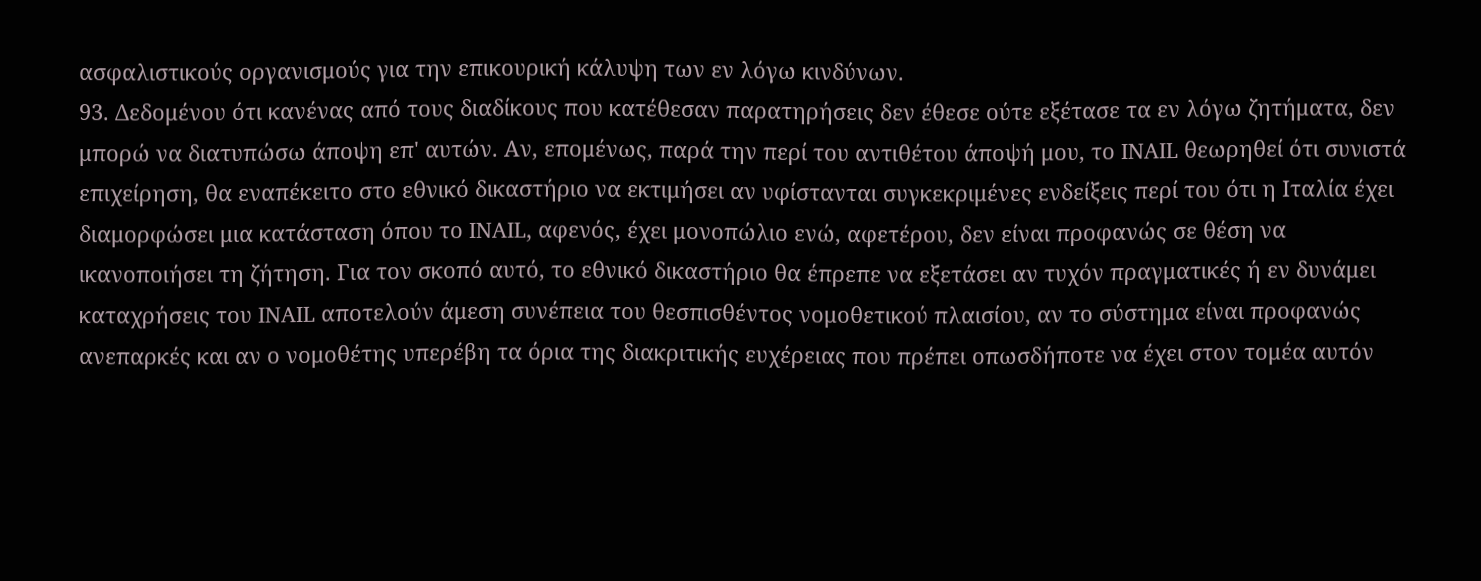ασφαλιστικούς οργανισμούς για την επικουρική κάλυψη των εν λόγω κινδύνων.
93. Δεδομένου ότι κανένας από τους διαδίκους που κατέθεσαν παρατηρήσεις δεν έθεσε ούτε εξέτασε τα εν λόγω ζητήματα, δεν μπορώ να διατυπώσω άποψη επ' αυτών. Αν, επομένως, παρά την περί του αντιθέτου άποψή μου, το INAIL θεωρηθεί ότι συνιστά επιχείρηση, θα εναπέκειτο στο εθνικό δικαστήριο να εκτιμήσει αν υφίστανται συγκεκριμένες ενδείξεις περί του ότι η Ιταλία έχει διαμορφώσει μια κατάσταση όπου το INAIL, αφενός, έχει μονοπώλιο ενώ, αφετέρου, δεν είναι προφανώς σε θέση να ικανοποιήσει τη ζήτηση. Για τον σκοπό αυτό, το εθνικό δικαστήριο θα έπρεπε να εξετάσει αν τυχόν πραγματικές ή εν δυνάμει καταχρήσεις του INAIL αποτελούν άμεση συνέπεια του θεσπισθέντος νομοθετικού πλαισίου, αν το σύστημα είναι προφανώς ανεπαρκές και αν ο νομοθέτης υπερέβη τα όρια της διακριτικής ευχέρειας που πρέπει οπωσδήποτε να έχει στον τομέα αυτόν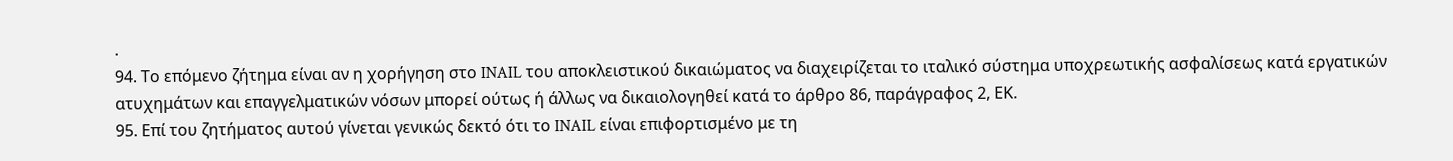.
94. Το επόμενο ζήτημα είναι αν η χορήγηση στο INAIL του αποκλειστικού δικαιώματος να διαχειρίζεται το ιταλικό σύστημα υποχρεωτικής ασφαλίσεως κατά εργατικών ατυχημάτων και επαγγελματικών νόσων μπορεί ούτως ή άλλως να δικαιολογηθεί κατά το άρθρο 86, παράγραφος 2, ΕΚ.
95. Επί του ζητήματος αυτού γίνεται γενικώς δεκτό ότι το INAIL είναι επιφορτισμένο με τη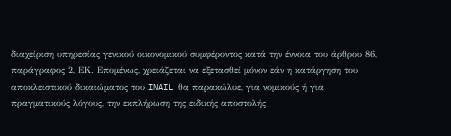διαχείριση υπηρεσίας γενικού οικονομικού συμφέροντος κατά την έννοια του άρθρου 86, παράγραφος 2, ΕΚ. Επομένως, χρειάζεται να εξετασθεί μόνον εάν η κατάργηση του αποκλειστικού δικαιώματος του INAIL θα παρακώλυε, για νομικούς ή για πραγματικούς λόγους, την εκπλήρωση της ειδικής αποστολής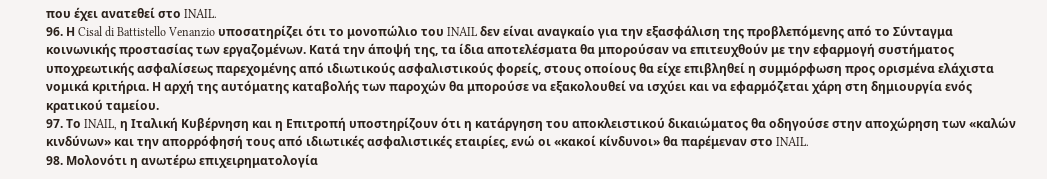που έχει ανατεθεί στο INAIL.
96. Η Cisal di Battistello Venanzio υποσατηρίζει ότι το μονοπώλιο του INAIL δεν είναι αναγκαίο για την εξασφάλιση της προβλεπόμενης από το Σύνταγμα κοινωνικής προστασίας των εργαζομένων. Κατά την άποψή της, τα ίδια αποτελέσματα θα μπορούσαν να επιτευχθούν με την εφαρμογή συστήματος υποχρεωτικής ασφαλίσεως παρεχομένης από ιδιωτικούς ασφαλιστικούς φορείς, στους οποίους θα είχε επιβληθεί η συμμόρφωση προς ορισμένα ελάχιστα νομικά κριτήρια. Η αρχή της αυτόματης καταβολής των παροχών θα μπορούσε να εξακολουθεί να ισχύει και να εφαρμόζεται χάρη στη δημιουργία ενός κρατικού ταμείου.
97. Το INAIL, η Ιταλική Κυβέρνηση και η Επιτροπή υποστηρίζουν ότι η κατάργηση του αποκλειστικού δικαιώματος θα οδηγούσε στην αποχώρηση των «καλών κινδύνων» και την απορρόφησή τους από ιδιωτικές ασφαλιστικές εταιρίες, ενώ οι «κακοί κίνδυνοι» θα παρέμεναν στο INAIL.
98. Μολονότι η ανωτέρω επιχειρηματολογία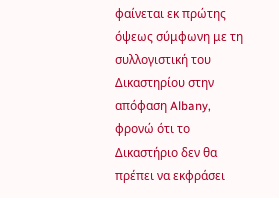φαίνεται εκ πρώτης όψεως σύμφωνη με τη συλλογιστική του Δικαστηρίου στην απόφαση Albany, φρονώ ότι το Δικαστήριο δεν θα πρέπει να εκφράσει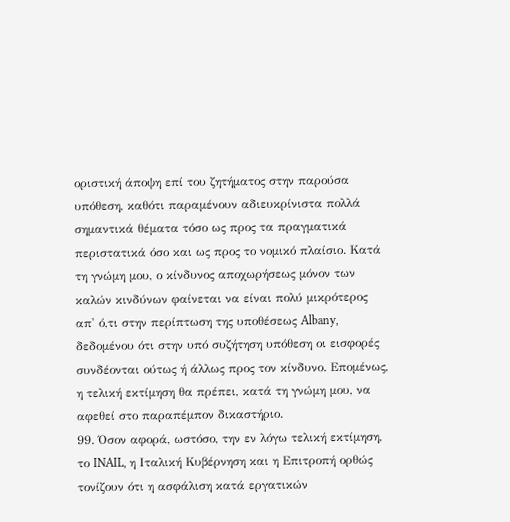οριστική άποψη επί του ζητήματος στην παρούσα υπόθεση, καθότι παραμένουν αδιευκρίνιστα πολλά σημαντικά θέματα τόσο ως προς τα πραγματικά περιστατικά όσο και ως προς το νομικό πλαίσιο. Κατά τη γνώμη μου, ο κίνδυνος αποχωρήσεως μόνον των καλών κινδύνων φαίνεται να είναι πολύ μικρότερος απ' ό,τι στην περίπτωση της υποθέσεως Albany, δεδομένου ότι στην υπό συζήτηση υπόθεση οι εισφορές συνδέονται ούτως ή άλλως προς τον κίνδυνο. Επομένως, η τελική εκτίμηση θα πρέπει, κατά τη γνώμη μου, να αφεθεί στο παραπέμπον δικαστήριο.
99. Όσον αφορά, ωστόσο, την εν λόγω τελική εκτίμηση, το INAIL, η Ιταλική Κυβέρνηση και η Επιτροπή ορθώς τονίζουν ότι η ασφάλιση κατά εργατικών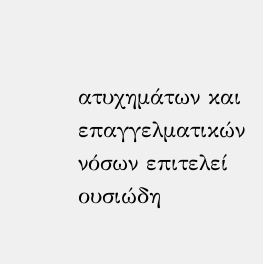ατυχημάτων και επαγγελματικών νόσων επιτελεί ουσιώδη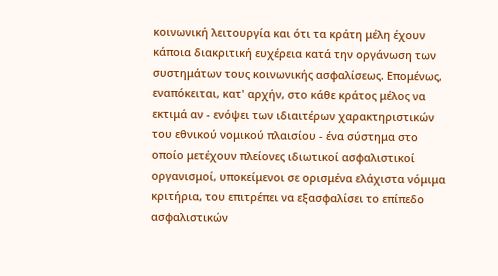κοινωνική λειτουργία και ότι τα κράτη μέλη έχουν κάποια διακριτική ευχέρεια κατά την οργάνωση των συστημάτων τους κοινωνικής ασφαλίσεως. Επομένως, εναπόκειται, κατ' αρχήν, στο κάθε κράτος μέλος να εκτιμά αν - ενόψει των ιδιαιτέρων χαρακτηριστικών του εθνικού νομικού πλαισίου - ένα σύστημα στο οποίο μετέχουν πλείονες ιδιωτικοί ασφαλιστικοί οργανισμοί, υποκείμενοι σε ορισμένα ελάχιστα νόμιμα κριτήρια, του επιτρέπει να εξασφαλίσει το επίπεδο ασφαλιστικών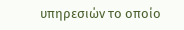υπηρεσιών το οποίο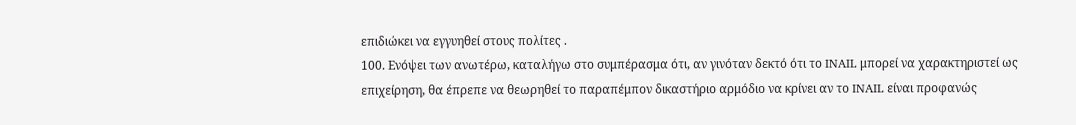επιδιώκει να εγγυηθεί στους πολίτες .
100. Ενόψει των ανωτέρω, καταλήγω στο συμπέρασμα ότι, αν γινόταν δεκτό ότι το INAIL μπορεί να χαρακτηριστεί ως επιχείρηση, θα έπρεπε να θεωρηθεί το παραπέμπον δικαστήριο αρμόδιο να κρίνει αν το INAIL είναι προφανώς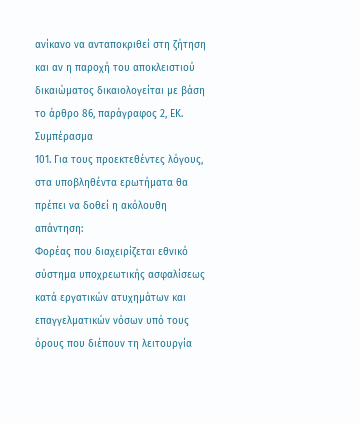ανίκανο να ανταποκριθεί στη ζήτηση και αν η παροχή του αποκλειστιού δικαιώματος δικαιολογείται με βάση το άρθρο 86, παράγραφος 2, ΕΚ.
Συμπέρασμα
101. Για τους προεκτεθέντες λόγους, στα υποβληθέντα ερωτήματα θα πρέπει να δοθεί η ακόλουθη απάντηση:
Φορέας που διαχειρίζεται εθνικό σύστημα υποχρεωτικής ασφαλίσεως κατά εργατικών ατυχημάτων και επαγγελματικών νόσων υπό τους όρους που διέπουν τη λειτουργία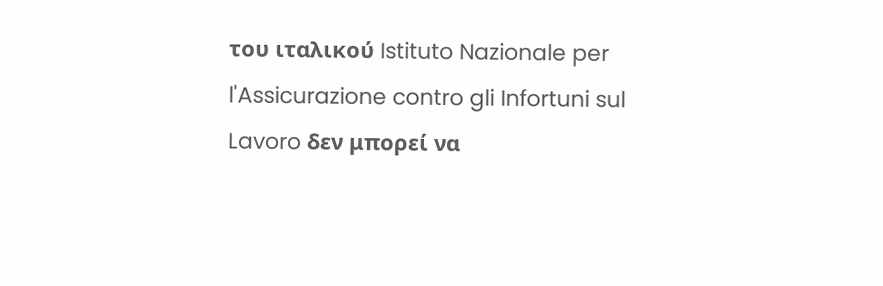του ιταλικού Istituto Nazionale per l'Assicurazione contro gli Infortuni sul Lavoro δεν μπορεί να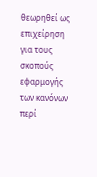θεωρηθεί ως επιχείρηση για τους σκοπούς εφαρμογής των κανόνων περί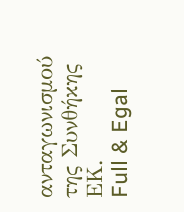ανταγωνισμού της Συνθήκης ΕΚ.
Full & Egal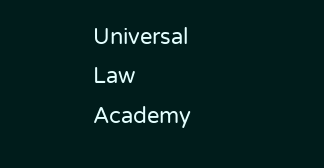Universal Law Academy